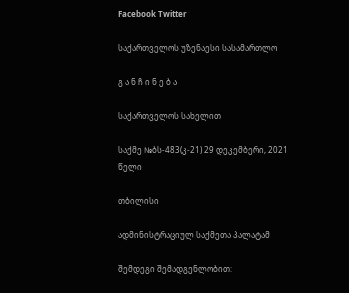Facebook Twitter

საქართველოს უზენაესი სასამართლო

გ ა ნ ჩ ი ნ ე ბ ა

საქართველოს სახელით

საქმე №ბს-483(კ-21) 29 დეკემბერი, 2021 წელი

თბილისი

ადმინისტრაციულ საქმეთა პალატამ

შემდეგი შემადგენლობით: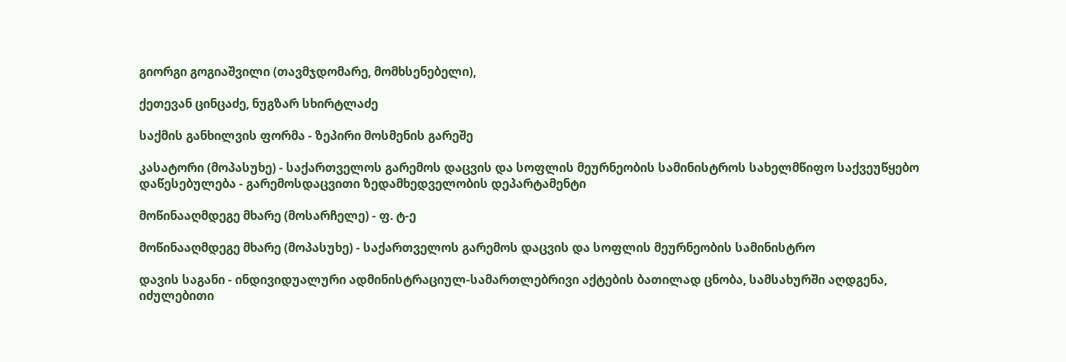გიორგი გოგიაშვილი (თავმჯდომარე, მომხსენებელი),

ქეთევან ცინცაძე, ნუგზარ სხირტლაძე

საქმის განხილვის ფორმა - ზეპირი მოსმენის გარეშე

კასატორი (მოპასუხე) - საქართველოს გარემოს დაცვის და სოფლის მეურნეობის სამინისტროს სახელმწიფო საქვეუწყებო დაწესებულება - გარემოსდაცვითი ზედამხედველობის დეპარტამენტი

მოწინააღმდეგე მხარე (მოსარჩელე) - ფ. ტ-ე

მოწინააღმდეგე მხარე (მოპასუხე) - საქართველოს გარემოს დაცვის და სოფლის მეურნეობის სამინისტრო

დავის საგანი - ინდივიდუალური ადმინისტრაციულ-სამართლებრივი აქტების ბათილად ცნობა, სამსახურში აღდგენა, იძულებითი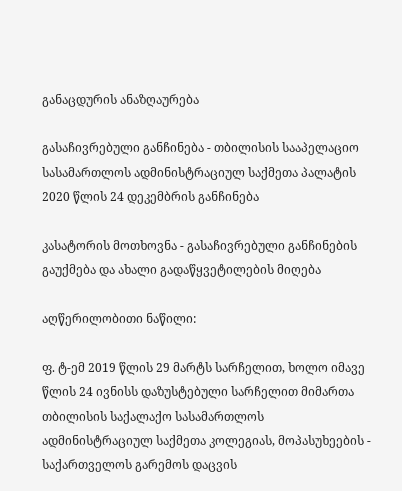განაცდურის ანაზღაურება

გასაჩივრებული განჩინება - თბილისის სააპელაციო სასამართლოს ადმინისტრაციულ საქმეთა პალატის 2020 წლის 24 დეკემბრის განჩინება

კასატორის მოთხოვნა - გასაჩივრებული განჩინების გაუქმება და ახალი გადაწყვეტილების მიღება

აღწერილობითი ნაწილი:

ფ. ტ-ემ 2019 წლის 29 მარტს სარჩელით, ხოლო იმავე წლის 24 ივნისს დაზუსტებული სარჩელით მიმართა თბილისის საქალაქო სასამართლოს ადმინისტრაციულ საქმეთა კოლეგიას, მოპასუხეების - საქართველოს გარემოს დაცვის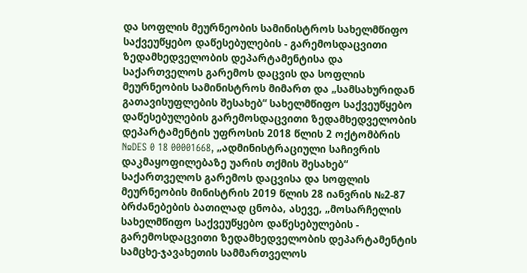და სოფლის მეურნეობის სამინისტროს სახელმწიფო საქვეუწყებო დაწესებულების - გარემოსდაცვითი ზედამხედველობის დეპარტამენტისა და საქართველოს გარემოს დაცვის და სოფლის მეურნეობის სამინისტროს მიმართ და „სამსახურიდან გათავისუფლების შესახებ“ სახელმწიფო საქვეუწყებო დაწესებულების გარემოსდაცვითი ზედამხედველობის დეპარტამენტის უფროსის 2018 წლის 2 ოქტომბრის №DES 0 18 00001668, „ადმინისტრაციული საჩივრის დაკმაყოფილებაზე უარის თქმის შესახებ“ საქართველოს გარემოს დაცვისა და სოფლის მეურნეობის მინისტრის 2019 წლის 28 იანვრის №2-87 ბრძანებების ბათილად ცნობა, ასევე, „მოსარჩელის სახელმწიფო საქვეუწყებო დაწესებულების - გარემოსდაცვითი ზედამხედველობის დეპარტამენტის სამცხე-ჯავახეთის სამმართველოს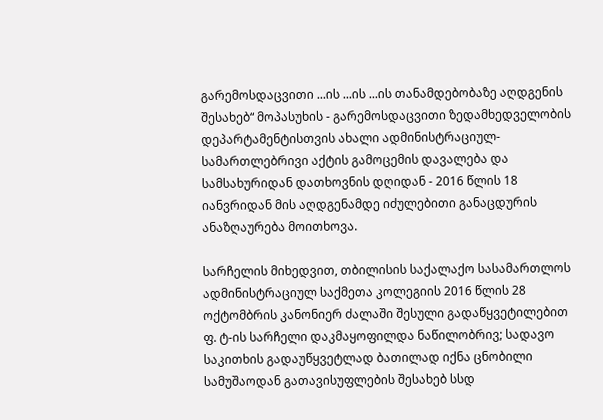გარემოსდაცვითი ...ის ...ის ...ის თანამდებობაზე აღდგენის შესახებ“ მოპასუხის - გარემოსდაცვითი ზედამხედველობის დეპარტამენტისთვის ახალი ადმინისტრაციულ-სამართლებრივი აქტის გამოცემის დავალება და სამსახურიდან დათხოვნის დღიდან - 2016 წლის 18 იანვრიდან მის აღდგენამდე იძულებითი განაცდურის ანაზღაურება მოითხოვა.

სარჩელის მიხედვით, თბილისის საქალაქო სასამართლოს ადმინისტრაციულ საქმეთა კოლეგიის 2016 წლის 28 ოქტომბრის კანონიერ ძალაში შესული გადაწყვეტილებით ფ. ტ-ის სარჩელი დაკმაყოფილდა ნაწილობრივ; სადავო საკითხის გადაუწყვეტლად ბათილად იქნა ცნობილი სამუშაოდან გათავისუფლების შესახებ სსდ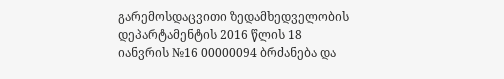გარემოსდაცვითი ზედამხედველობის დეპარტამენტის 2016 წლის 18 იანვრის №16 00000094 ბრძანება და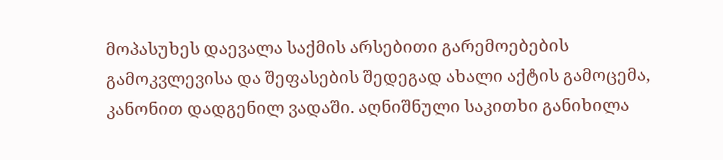მოპასუხეს დაევალა საქმის არსებითი გარემოებების გამოკვლევისა და შეფასების შედეგად ახალი აქტის გამოცემა, კანონით დადგენილ ვადაში. აღნიშნული საკითხი განიხილა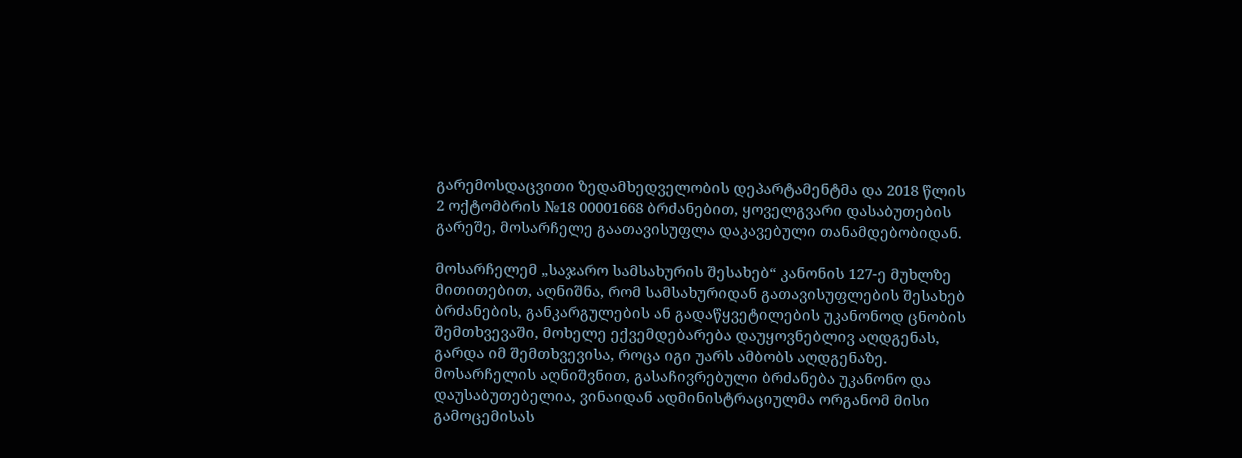გარემოსდაცვითი ზედამხედველობის დეპარტამენტმა და 2018 წლის 2 ოქტომბრის №18 00001668 ბრძანებით, ყოველგვარი დასაბუთების გარეშე, მოსარჩელე გაათავისუფლა დაკავებული თანამდებობიდან.

მოსარჩელემ „საჯარო სამსახურის შესახებ“ კანონის 127-ე მუხლზე მითითებით, აღნიშნა, რომ სამსახურიდან გათავისუფლების შესახებ ბრძანების, განკარგულების ან გადაწყვეტილების უკანონოდ ცნობის შემთხვევაში, მოხელე ექვემდებარება დაუყოვნებლივ აღდგენას, გარდა იმ შემთხვევისა, როცა იგი უარს ამბობს აღდგენაზე. მოსარჩელის აღნიშვნით, გასაჩივრებული ბრძანება უკანონო და დაუსაბუთებელია, ვინაიდან ადმინისტრაციულმა ორგანომ მისი გამოცემისას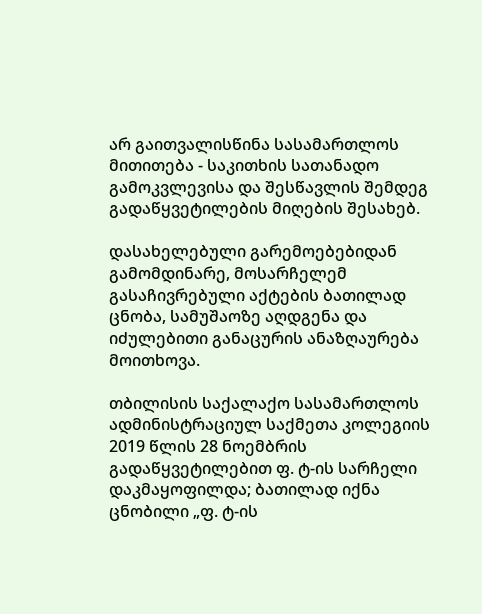არ გაითვალისწინა სასამართლოს მითითება - საკითხის სათანადო გამოკვლევისა და შესწავლის შემდეგ გადაწყვეტილების მიღების შესახებ.

დასახელებული გარემოებებიდან გამომდინარე, მოსარჩელემ გასაჩივრებული აქტების ბათილად ცნობა, სამუშაოზე აღდგენა და იძულებითი განაცურის ანაზღაურება მოითხოვა.

თბილისის საქალაქო სასამართლოს ადმინისტრაციულ საქმეთა კოლეგიის 2019 წლის 28 ნოემბრის გადაწყვეტილებით ფ. ტ-ის სარჩელი დაკმაყოფილდა; ბათილად იქნა ცნობილი „ფ. ტ-ის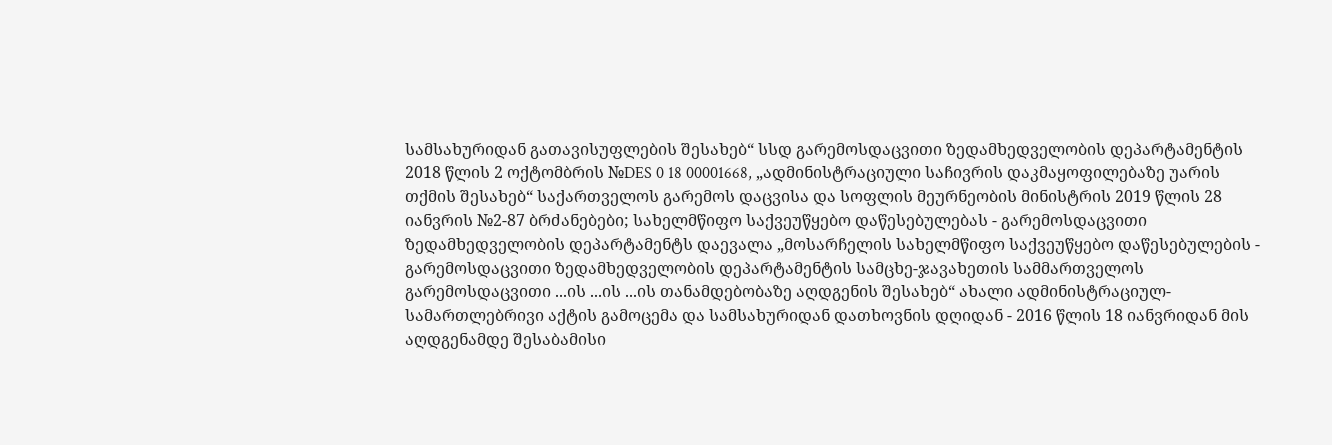სამსახურიდან გათავისუფლების შესახებ“ სსდ გარემოსდაცვითი ზედამხედველობის დეპარტამენტის 2018 წლის 2 ოქტომბრის №DES 0 18 00001668, „ადმინისტრაციული საჩივრის დაკმაყოფილებაზე უარის თქმის შესახებ“ საქართველოს გარემოს დაცვისა და სოფლის მეურნეობის მინისტრის 2019 წლის 28 იანვრის №2-87 ბრძანებები; სახელმწიფო საქვეუწყებო დაწესებულებას - გარემოსდაცვითი ზედამხედველობის დეპარტამენტს დაევალა „მოსარჩელის სახელმწიფო საქვეუწყებო დაწესებულების - გარემოსდაცვითი ზედამხედველობის დეპარტამენტის სამცხე-ჯავახეთის სამმართველოს გარემოსდაცვითი ...ის ...ის ...ის თანამდებობაზე აღდგენის შესახებ“ ახალი ადმინისტრაციულ-სამართლებრივი აქტის გამოცემა და სამსახურიდან დათხოვნის დღიდან - 2016 წლის 18 იანვრიდან მის აღდგენამდე შესაბამისი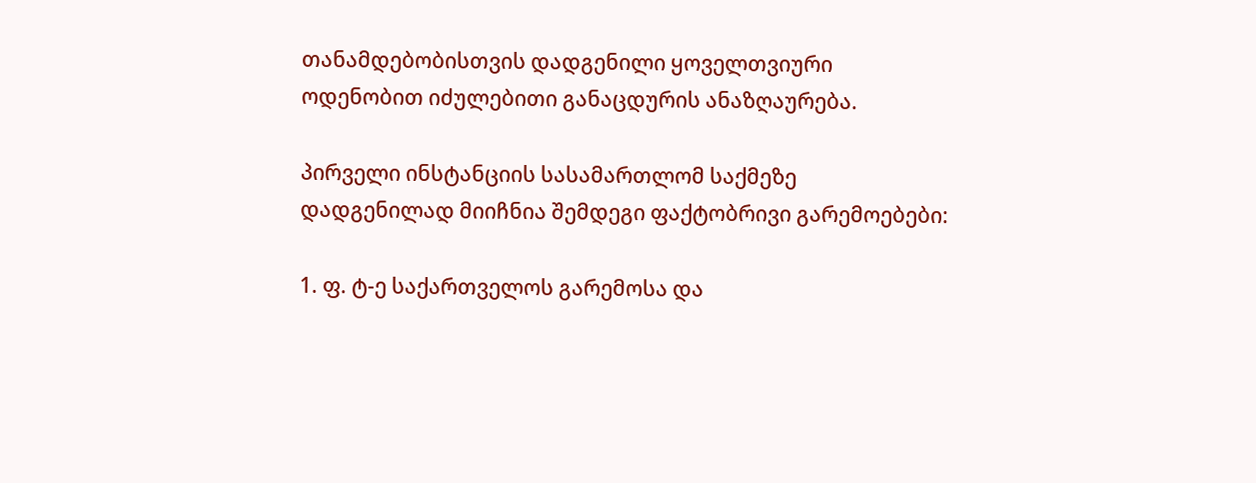თანამდებობისთვის დადგენილი ყოველთვიური ოდენობით იძულებითი განაცდურის ანაზღაურება.

პირველი ინსტანციის სასამართლომ საქმეზე დადგენილად მიიჩნია შემდეგი ფაქტობრივი გარემოებები:

1. ფ. ტ-ე საქართველოს გარემოსა და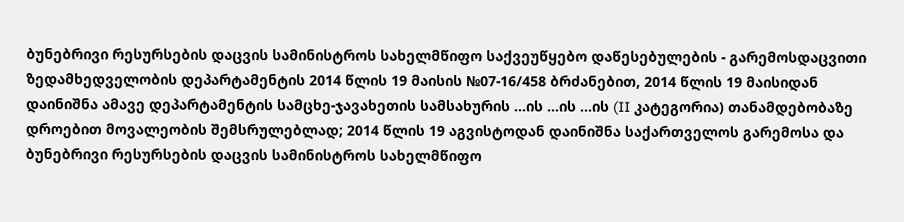ბუნებრივი რესურსების დაცვის სამინისტროს სახელმწიფო საქვეუწყებო დაწესებულების - გარემოსდაცვითი ზედამხედველობის დეპარტამენტის 2014 წლის 19 მაისის №07-16/458 ბრძანებით, 2014 წლის 19 მაისიდან დაინიშნა ამავე დეპარტამენტის სამცხე-ჯავახეთის სამსახურის ...ის ...ის ...ის (II კატეგორია) თანამდებობაზე დროებით მოვალეობის შემსრულებლად; 2014 წლის 19 აგვისტოდან დაინიშნა საქართველოს გარემოსა და ბუნებრივი რესურსების დაცვის სამინისტროს სახელმწიფო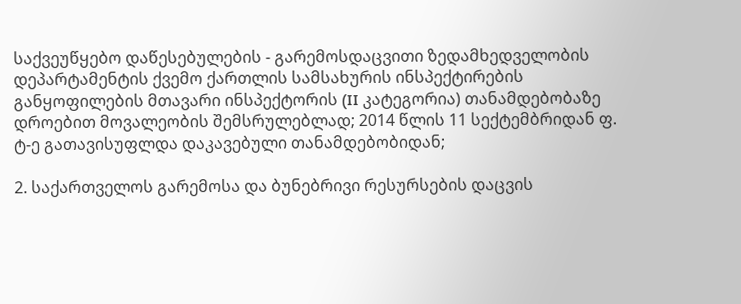საქვეუწყებო დაწესებულების - გარემოსდაცვითი ზედამხედველობის დეპარტამენტის ქვემო ქართლის სამსახურის ინსპექტირების განყოფილების მთავარი ინსპექტორის (II კატეგორია) თანამდებობაზე დროებით მოვალეობის შემსრულებლად; 2014 წლის 11 სექტემბრიდან ფ. ტ-ე გათავისუფლდა დაკავებული თანამდებობიდან;

2. საქართველოს გარემოსა და ბუნებრივი რესურსების დაცვის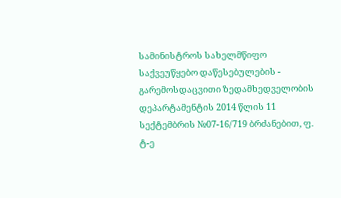სამინისტროს სახელმწიფო საქვეუწყებო დაწესებულების - გარემოსდაცვითი ზედამხედველობის დეპარტამენტის 2014 წლის 11 სექტემბრის №07-16/719 ბრძანებით, ფ. ტ-ე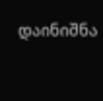დაინიშნა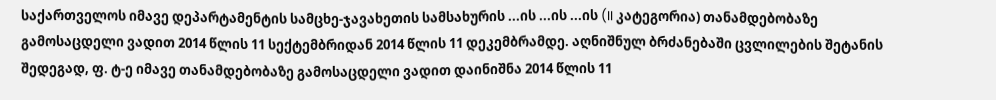საქართველოს იმავე დეპარტამენტის სამცხე-ჯავახეთის სამსახურის ...ის ...ის ...ის (II კატეგორია) თანამდებობაზე გამოსაცდელი ვადით 2014 წლის 11 სექტემბრიდან 2014 წლის 11 დეკემბრამდე. აღნიშნულ ბრძანებაში ცვლილების შეტანის შედეგად, ფ. ტ-ე იმავე თანამდებობაზე გამოსაცდელი ვადით დაინიშნა 2014 წლის 11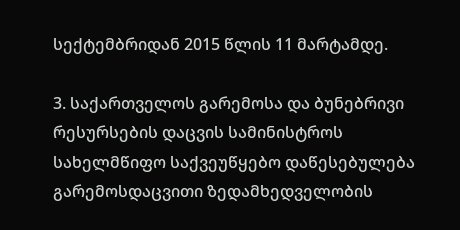სექტემბრიდან 2015 წლის 11 მარტამდე.

3. საქართველოს გარემოსა და ბუნებრივი რესურსების დაცვის სამინისტროს სახელმწიფო საქვეუწყებო დაწესებულება გარემოსდაცვითი ზედამხედველობის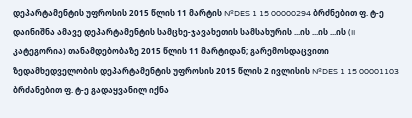დეპარტამენტის უფროსის 2015 წლის 11 მარტის №DES 1 15 00000294 ბრძნებით ფ. ტ-ე დაინიშნა ამავე დეპარტამენტის სამცხე-ჯავახეთის სამსახურის ...ის ...ის ...ის (II კატეგორია) თანამდებობაზე 2015 წლის 11 მარტიდან; გარემოსდაცვითი ზედამხედველობის დეპარტამენტის უფროსის 2015 წლის 2 ივლისის №DES 1 15 00001103 ბრძანებით ფ. ტ-ე გადაყვანილ იქნა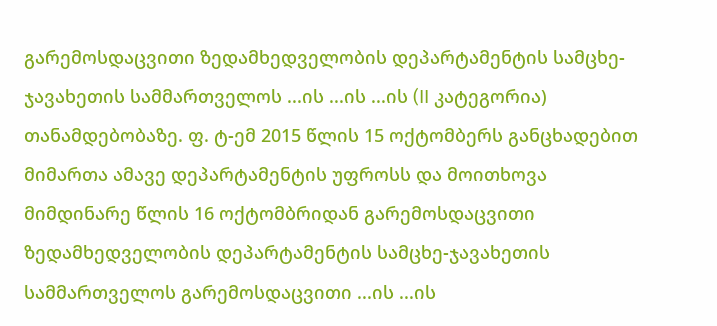გარემოსდაცვითი ზედამხედველობის დეპარტამენტის სამცხე-ჯავახეთის სამმართველოს ...ის ...ის ...ის (II კატეგორია) თანამდებობაზე. ფ. ტ-ემ 2015 წლის 15 ოქტომბერს განცხადებით მიმართა ამავე დეპარტამენტის უფროსს და მოითხოვა მიმდინარე წლის 16 ოქტომბრიდან გარემოსდაცვითი ზედამხედველობის დეპარტამენტის სამცხე-ჯავახეთის სამმართველოს გარემოსდაცვითი ...ის ...ის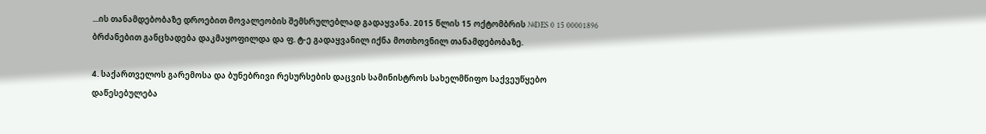...ის თანამდებობაზე დროებით მოვალეობის შემსრულებლად გადაყვანა. 2015 წლის 15 ოქტომბრის №DES 0 15 00001896 ბრძანებით განცხადება დაკმაყოფილდა და ფ. ტ-ე გადაყვანილ იქნა მოთხოვნილ თანამდებობაზე.

4. საქართველოს გარემოსა და ბუნებრივი რესურსების დაცვის სამინისტროს სახელმწიფო საქვეუწყებო დაწესებულება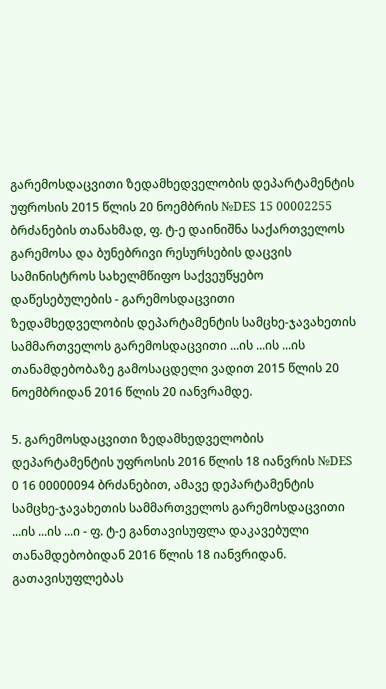გარემოსდაცვითი ზედამხედველობის დეპარტამენტის უფროსის 2015 წლის 20 ნოემბრის №DES 15 00002255 ბრძანების თანახმად, ფ. ტ-ე დაინიშნა საქართველოს გარემოსა და ბუნებრივი რესურსების დაცვის სამინისტროს სახელმწიფო საქვეუწყებო დაწესებულების - გარემოსდაცვითი ზედამხედველობის დეპარტამენტის სამცხე-ჯავახეთის სამმართველოს გარემოსდაცვითი ...ის ...ის ...ის თანამდებობაზე გამოსაცდელი ვადით 2015 წლის 20 ნოემბრიდან 2016 წლის 20 იანვრამდე.

5. გარემოსდაცვითი ზედამხედველობის დეპარტამენტის უფროსის 2016 წლის 18 იანვრის №DES 0 16 00000094 ბრძანებით, ამავე დეპარტამენტის სამცხე-ჯავახეთის სამმართველოს გარემოსდაცვითი ...ის ...ის ...ი - ფ. ტ-ე განთავისუფლა დაკავებული თანამდებობიდან 2016 წლის 18 იანვრიდან. გათავისუფლებას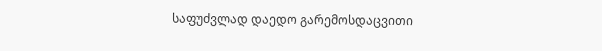საფუძვლად დაედო გარემოსდაცვითი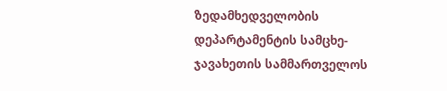ზედამხედველობის დეპარტამენტის სამცხე-ჯავახეთის სამმართველოს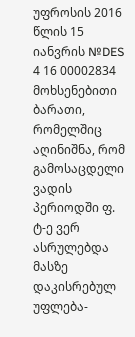უფროსის 2016 წლის 15 იანვრის №DES 4 16 00002834 მოხსენებითი ბარათი, რომელშიც აღინიშნა, რომ გამოსაცდელი ვადის პერიოდში ფ. ტ-ე ვერ ასრულებდა მასზე დაკისრებულ უფლება-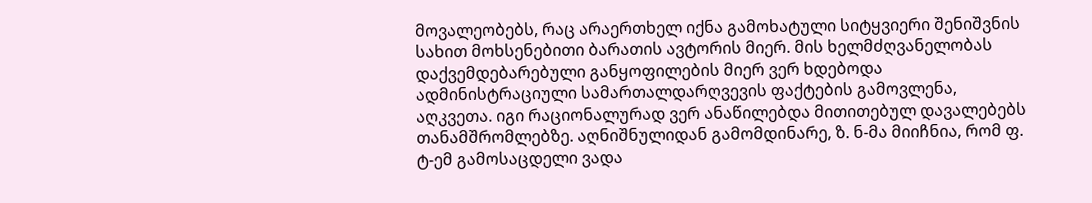მოვალეობებს, რაც არაერთხელ იქნა გამოხატული სიტყვიერი შენიშვნის სახით მოხსენებითი ბარათის ავტორის მიერ. მის ხელმძღვანელობას დაქვემდებარებული განყოფილების მიერ ვერ ხდებოდა ადმინისტრაციული სამართალდარღვევის ფაქტების გამოვლენა, აღკვეთა. იგი რაციონალურად ვერ ანაწილებდა მითითებულ დავალებებს თანამშრომლებზე. აღნიშნულიდან გამომდინარე, ზ. ნ-მა მიიჩნია, რომ ფ. ტ-ემ გამოსაცდელი ვადა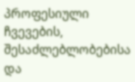პროფესიული ჩვევების, შესაძლებლობებისა და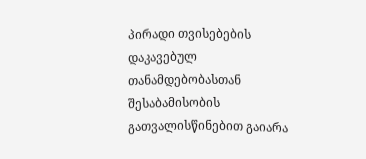პირადი თვისებების დაკავებულ თანამდებობასთან შესაბამისობის გათვალისწინებით გაიარა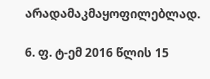არადამაკმაყოფილებლად.

6. ფ. ტ-ემ 2016 წლის 15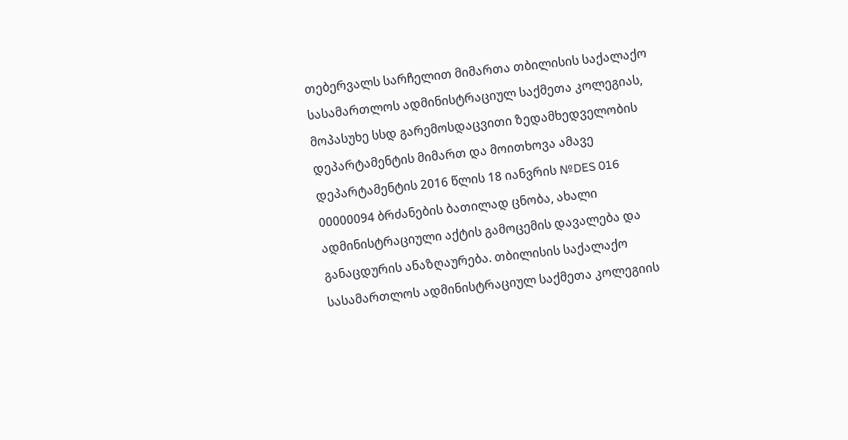თებერვალს სარჩელით მიმართა თბილისის საქალაქო სასამართლოს ადმინისტრაციულ საქმეთა კოლეგიას, მოპასუხე სსდ გარემოსდაცვითი ზედამხედველობის დეპარტამენტის მიმართ და მოითხოვა ამავე დეპარტამენტის 2016 წლის 18 იანვრის №DES 016 00000094 ბრძანების ბათილად ცნობა, ახალი ადმინისტრაციული აქტის გამოცემის დავალება და განაცდურის ანაზღაურება. თბილისის საქალაქო სასამართლოს ადმინისტრაციულ საქმეთა კოლეგიის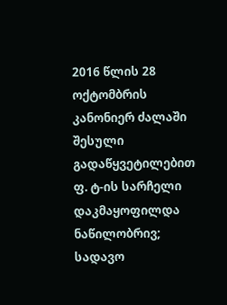2016 წლის 28 ოქტომბრის კანონიერ ძალაში შესული გადაწყვეტილებით ფ. ტ-ის სარჩელი დაკმაყოფილდა ნაწილობრივ; სადავო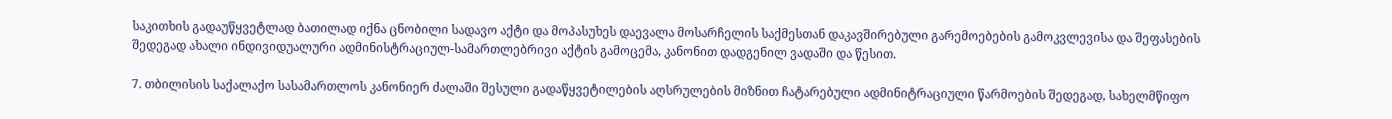საკითხის გადაუწყვეტლად ბათილად იქნა ცნობილი სადავო აქტი და მოპასუხეს დაევალა მოსარჩელის საქმესთან დაკავშირებული გარემოებების გამოკვლევისა და შეფასების შედეგად ახალი ინდივიდუალური ადმინისტრაციულ-სამართლებრივი აქტის გამოცემა, კანონით დადგენილ ვადაში და წესით.

7. თბილისის საქალაქო სასამართლოს კანონიერ ძალაში შესული გადაწყვეტილების აღსრულების მიზნით ჩატარებული ადმინიტრაციული წარმოების შედეგად, სახელმწიფო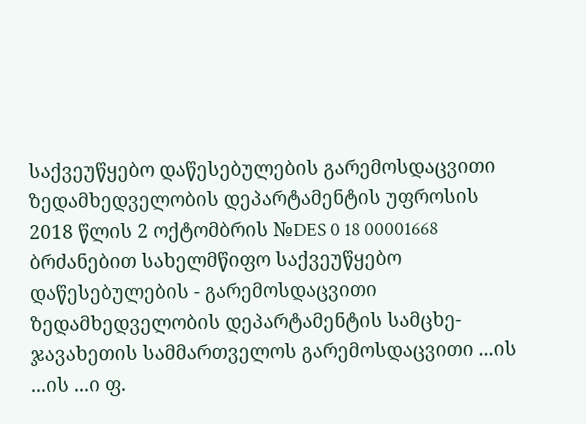საქვეუწყებო დაწესებულების გარემოსდაცვითი ზედამხედველობის დეპარტამენტის უფროსის 2018 წლის 2 ოქტომბრის №DES 0 18 00001668 ბრძანებით სახელმწიფო საქვეუწყებო დაწესებულების - გარემოსდაცვითი ზედამხედველობის დეპარტამენტის სამცხე-ჯავახეთის სამმართველოს გარემოსდაცვითი ...ის ...ის ...ი ფ.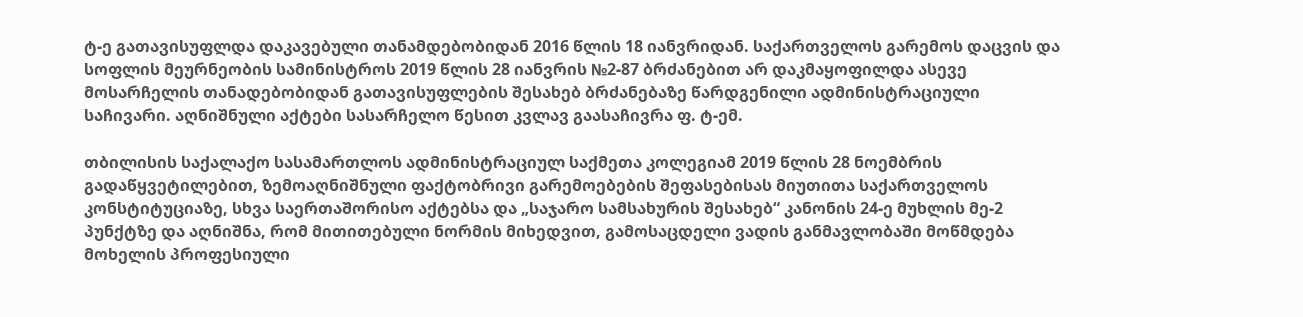ტ-ე გათავისუფლდა დაკავებული თანამდებობიდან 2016 წლის 18 იანვრიდან. საქართველოს გარემოს დაცვის და სოფლის მეურნეობის სამინისტროს 2019 წლის 28 იანვრის №2-87 ბრძანებით არ დაკმაყოფილდა ასევე მოსარჩელის თანადებობიდან გათავისუფლების შესახებ ბრძანებაზე წარდგენილი ადმინისტრაციული საჩივარი. აღნიშნული აქტები სასარჩელო წესით კვლავ გაასაჩივრა ფ. ტ-ემ.

თბილისის საქალაქო სასამართლოს ადმინისტრაციულ საქმეთა კოლეგიამ 2019 წლის 28 ნოემბრის გადაწყვეტილებით, ზემოაღნიშნული ფაქტობრივი გარემოებების შეფასებისას მიუთითა საქართველოს კონსტიტუციაზე, სხვა საერთაშორისო აქტებსა და „საჯარო სამსახურის შესახებ“ კანონის 24-ე მუხლის მე-2 პუნქტზე და აღნიშნა, რომ მითითებული ნორმის მიხედვით, გამოსაცდელი ვადის განმავლობაში მოწმდება მოხელის პროფესიული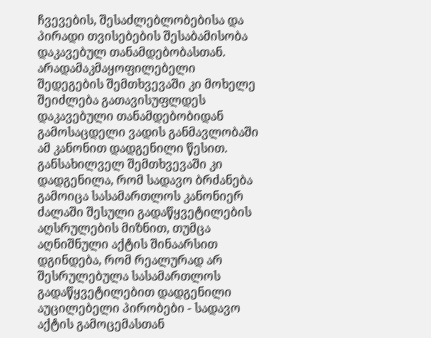ჩვევების, შესაძლებლობებისა და პირადი თვისებების შესაბამისობა დაკავებულ თანამდებობასთან. არადამაკმაყოფილებელი შედეგების შემთხვევაში კი მოხელე შეიძლება გათავისუფლდეს დაკავებული თანამდებობიდან გამოსაცდელი ვადის განმავლობაში ამ კანონით დადგენილი წესით. განსახილველ შემთხვევაში კი დადგენილა, რომ სადავო ბრძანება გამოიცა სასამართლოს კანონიერ ძალაში შესული გადაწყვეტილების აღსრულების მიზნით, თუმცა აღნიშნული აქტის შინაარსით დგინდება, რომ რეალურად არ შესრულებულა სასამართლოს გადაწყვეტილებით დადგენილი აუცილებელი პირობები - სადავო აქტის გამოცემასთან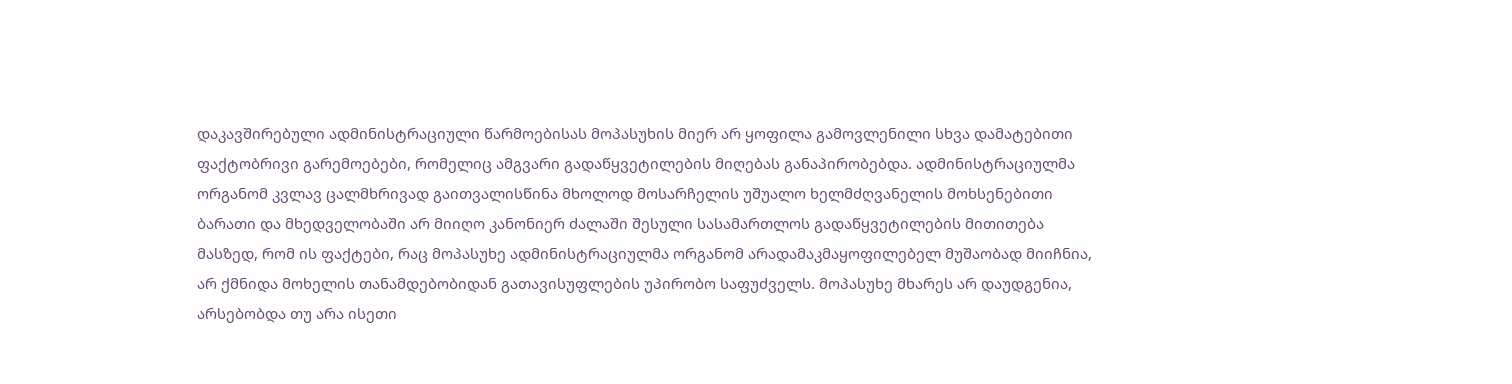დაკავშირებული ადმინისტრაციული წარმოებისას მოპასუხის მიერ არ ყოფილა გამოვლენილი სხვა დამატებითი ფაქტობრივი გარემოებები, რომელიც ამგვარი გადაწყვეტილების მიღებას განაპირობებდა. ადმინისტრაციულმა ორგანომ კვლავ ცალმხრივად გაითვალისწინა მხოლოდ მოსარჩელის უშუალო ხელმძღვანელის მოხსენებითი ბარათი და მხედველობაში არ მიიღო კანონიერ ძალაში შესული სასამართლოს გადაწყვეტილების მითითება მასზედ, რომ ის ფაქტები, რაც მოპასუხე ადმინისტრაციულმა ორგანომ არადამაკმაყოფილებელ მუშაობად მიიჩნია, არ ქმნიდა მოხელის თანამდებობიდან გათავისუფლების უპირობო საფუძველს. მოპასუხე მხარეს არ დაუდგენია, არსებობდა თუ არა ისეთი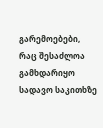გარემოებები, რაც შესაძლოა გამხდარიყო სადავო საკითხზე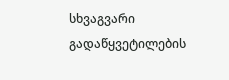სხვაგვარი გადაწყვეტილების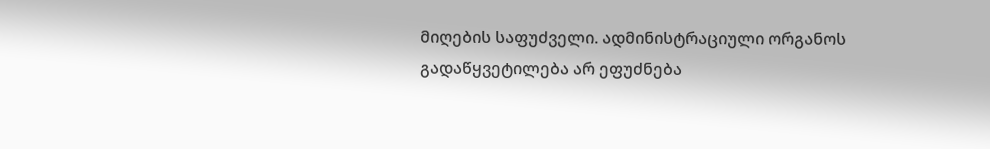მიღების საფუძველი. ადმინისტრაციული ორგანოს გადაწყვეტილება არ ეფუძნება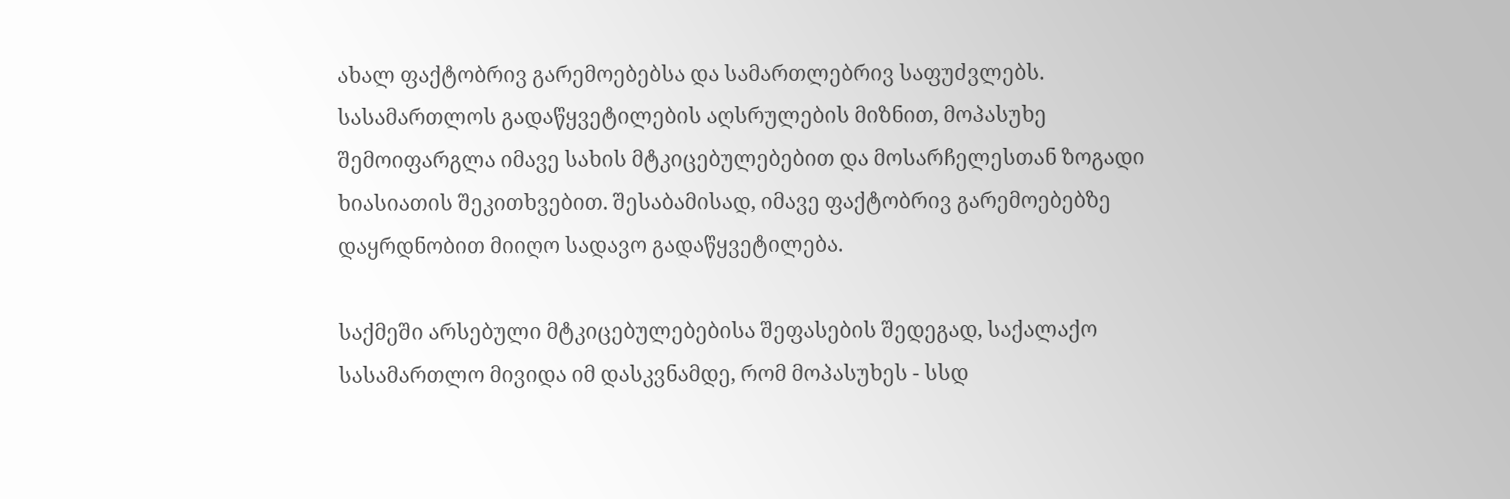ახალ ფაქტობრივ გარემოებებსა და სამართლებრივ საფუძვლებს. სასამართლოს გადაწყვეტილების აღსრულების მიზნით, მოპასუხე შემოიფარგლა იმავე სახის მტკიცებულებებით და მოსარჩელესთან ზოგადი ხიასიათის შეკითხვებით. შესაბამისად, იმავე ფაქტობრივ გარემოებებზე დაყრდნობით მიიღო სადავო გადაწყვეტილება.

საქმეში არსებული მტკიცებულებებისა შეფასების შედეგად, საქალაქო სასამართლო მივიდა იმ დასკვნამდე, რომ მოპასუხეს - სსდ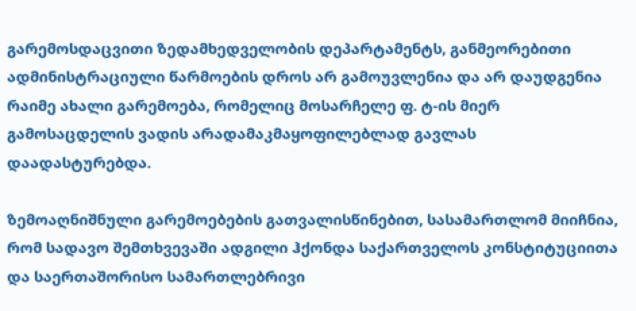გარემოსდაცვითი ზედამხედველობის დეპარტამენტს, განმეორებითი ადმინისტრაციული წარმოების დროს არ გამოუვლენია და არ დაუდგენია რაიმე ახალი გარემოება, რომელიც მოსარჩელე ფ. ტ-ის მიერ გამოსაცდელის ვადის არადამაკმაყოფილებლად გავლას დაადასტურებდა.

ზემოაღნიშნული გარემოებების გათვალისწინებით, სასამართლომ მიიჩნია, რომ სადავო შემთხვევაში ადგილი ჰქონდა საქართველოს კონსტიტუციითა და საერთაშორისო სამართლებრივი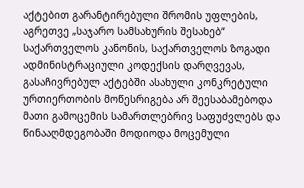აქტებით გარანტირებული შრომის უფლების, აგრეთვე „საჯარო სამსახურის შესახებ“ საქართველოს კანონის, საქართველოს ზოგადი ადმინისტრაციული კოდექსის დარღვევას, გასაჩივრებულ აქტებში ასახული კონკრეტული ურთიერთობის მოწესრიგება არ შეესაბამებოდა მათი გამოცემის სამართლებრივ საფუძვლებს და წინააღმდეგობაში მოდიოდა მოცემული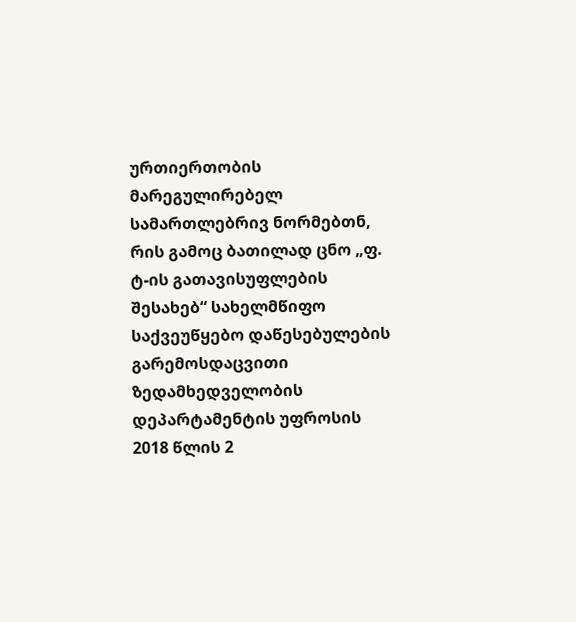ურთიერთობის მარეგულირებელ სამართლებრივ ნორმებთნ, რის გამოც ბათილად ცნო „ფ. ტ-ის გათავისუფლების შესახებ“ სახელმწიფო საქვეუწყებო დაწესებულების გარემოსდაცვითი ზედამხედველობის დეპარტამენტის უფროსის 2018 წლის 2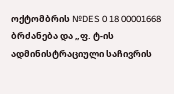ოქტომბრის №DES 0 18 00001668 ბრძანება და „ფ. ტ-ის ადმინისტრაციული საჩივრის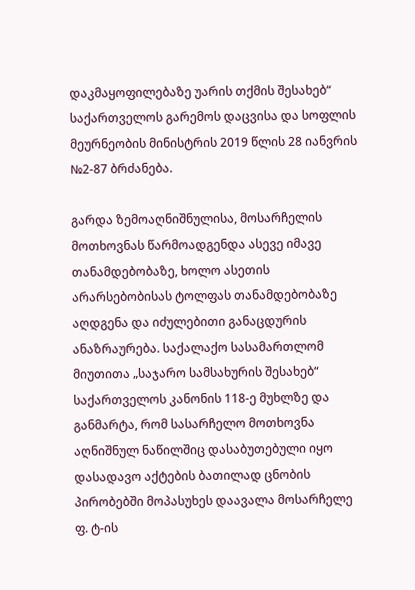დაკმაყოფილებაზე უარის თქმის შესახებ“ საქართველოს გარემოს დაცვისა და სოფლის მეურნეობის მინისტრის 2019 წლის 28 იანვრის №2-87 ბრძანება.

გარდა ზემოაღნიშნულისა, მოსარჩელის მოთხოვნას წარმოადგენდა ასევე იმავე თანამდებობაზე, ხოლო ასეთის არარსებობისას ტოლფას თანამდებობაზე აღდგენა და იძულებითი განაცდურის ანაზრაურება. საქალაქო სასამართლომ მიუთითა „საჯარო სამსახურის შესახებ“ საქართველოს კანონის 118-ე მუხლზე და განმარტა, რომ სასარჩელო მოთხოვნა აღნიშნულ ნაწილშიც დასაბუთებული იყო დასადავო აქტების ბათილად ცნობის პირობებში მოპასუხეს დაავალა მოსარჩელე ფ. ტ-ის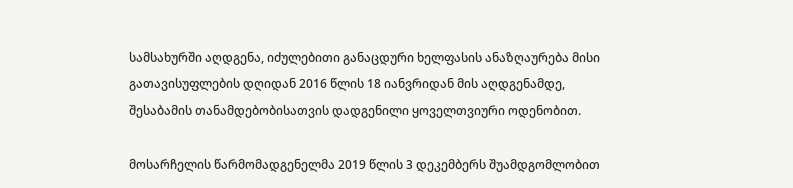სამსახურში აღდგენა, იძულებითი განაცდური ხელფასის ანაზღაურება მისი გათავისუფლების დღიდან 2016 წლის 18 იანვრიდან მის აღდგენამდე, შესაბამის თანამდებობისათვის დადგენილი ყოველთვიური ოდენობით.

მოსარჩელის წარმომადგენელმა 2019 წლის 3 დეკემბერს შუამდგომლობით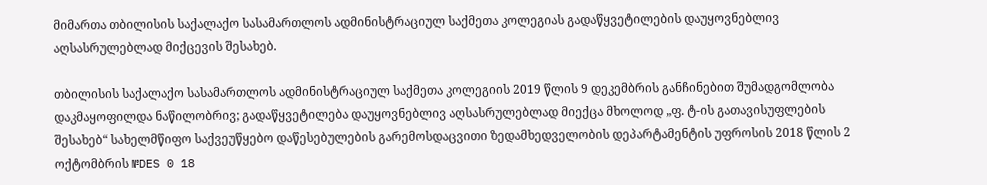მიმართა თბილისის საქალაქო სასამართლოს ადმინისტრაციულ საქმეთა კოლეგიას გადაწყვეტილების დაუყოვნებლივ აღსასრულებლად მიქცევის შესახებ.

თბილისის საქალაქო სასამართლოს ადმინისტრაციულ საქმეთა კოლეგიის 2019 წლის 9 დეკემბრის განჩინებით შუმადგომლობა დაკმაყოფილდა ნაწილობრივ; გადაწყვეტილება დაუყოვნებლივ აღსასრულებლად მიექცა მხოლოდ „ფ. ტ-ის გათავისუფლების შესახებ“ სახელმწიფო საქვეუწყებო დაწესებულების გარემოსდაცვითი ზედამხედველობის დეპარტამენტის უფროსის 2018 წლის 2 ოქტომბრის №DES 0 18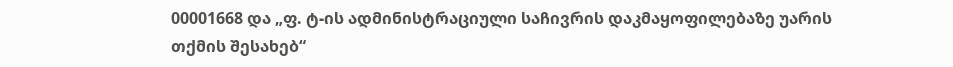00001668 და „ფ. ტ-ის ადმინისტრაციული საჩივრის დაკმაყოფილებაზე უარის თქმის შესახებ“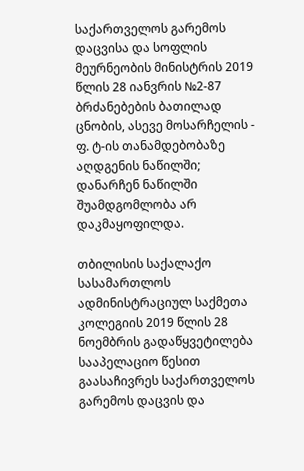საქართველოს გარემოს დაცვისა და სოფლის მეურნეობის მინისტრის 2019 წლის 28 იანვრის №2-87 ბრძანებების ბათილად ცნობის, ასევე მოსარჩელის - ფ. ტ-ის თანამდებობაზე აღდგენის ნაწილში; დანარჩენ ნაწილში შუამდგომლობა არ დაკმაყოფილდა.

თბილისის საქალაქო სასამართლოს ადმინისტრაციულ საქმეთა კოლეგიის 2019 წლის 28 ნოემბრის გადაწყვეტილება სააპელაციო წესით გაასაჩივრეს საქართველოს გარემოს დაცვის და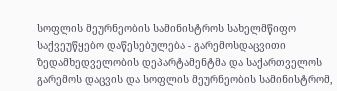სოფლის მეურნეობის სამინისტროს სახელმწიფო საქვეუწყებო დაწესებულება - გარემოსდაცვითი ზედამხედველობის დეპარტამენტმა და საქართველოს გარემოს დაცვის და სოფლის მეურნეობის სამინისტრომ,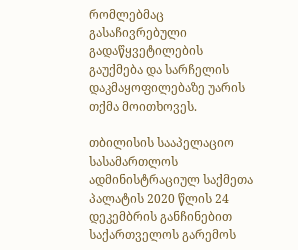რომლებმაც გასაჩივრებული გადაწყვეტილების გაუქმება და სარჩელის დაკმაყოფილებაზე უარის თქმა მოითხოვეს.

თბილისის სააპელაციო სასამართლოს ადმინისტრაციულ საქმეთა პალატის 2020 წლის 24 დეკემბრის განჩინებით საქართველოს გარემოს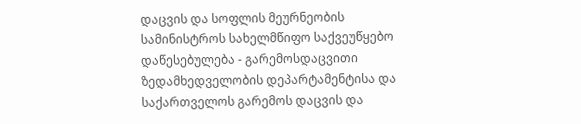დაცვის და სოფლის მეურნეობის სამინისტროს სახელმწიფო საქვეუწყებო დაწესებულება - გარემოსდაცვითი ზედამხედველობის დეპარტამენტისა და საქართველოს გარემოს დაცვის და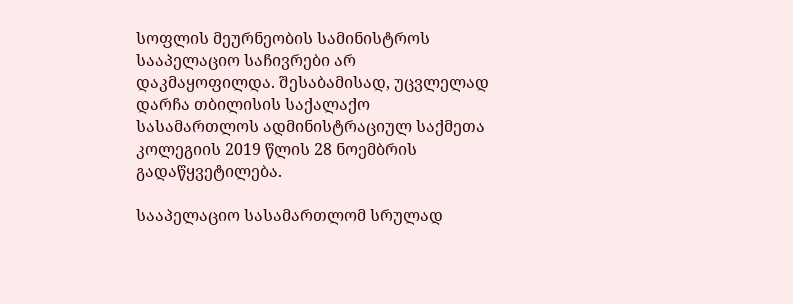სოფლის მეურნეობის სამინისტროს სააპელაციო საჩივრები არ დაკმაყოფილდა. შესაბამისად, უცვლელად დარჩა თბილისის საქალაქო სასამართლოს ადმინისტრაციულ საქმეთა კოლეგიის 2019 წლის 28 ნოემბრის გადაწყვეტილება.

სააპელაციო სასამართლომ სრულად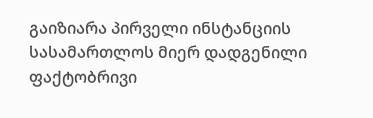გაიზიარა პირველი ინსტანციის სასამართლოს მიერ დადგენილი ფაქტობრივი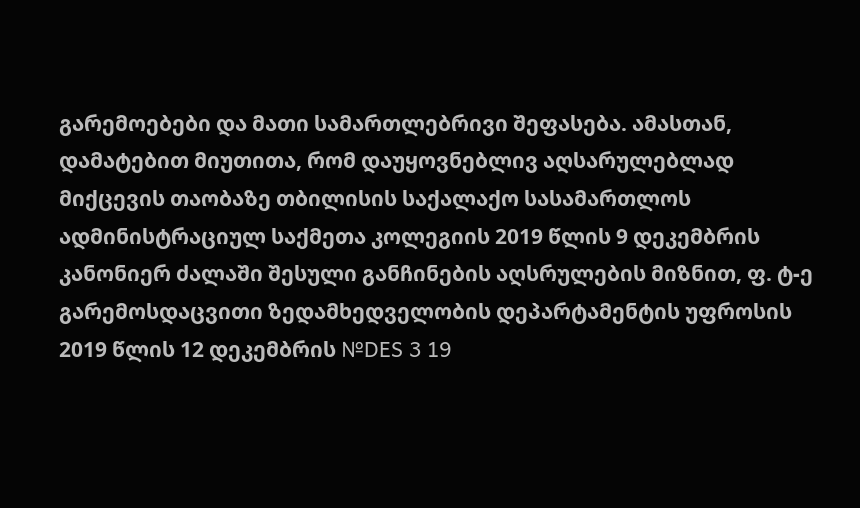გარემოებები და მათი სამართლებრივი შეფასება. ამასთან, დამატებით მიუთითა, რომ დაუყოვნებლივ აღსარულებლად მიქცევის თაობაზე თბილისის საქალაქო სასამართლოს ადმინისტრაციულ საქმეთა კოლეგიის 2019 წლის 9 დეკემბრის კანონიერ ძალაში შესული განჩინების აღსრულების მიზნით, ფ. ტ-ე გარემოსდაცვითი ზედამხედველობის დეპარტამენტის უფროსის 2019 წლის 12 დეკემბრის №DES 3 19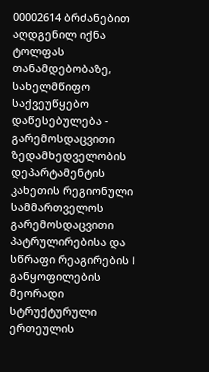00002614 ბრძანებით აღდგენილ იქნა ტოლფას თანამდებობაზე, სახელმწიფო საქვეუწყებო დაწესებულება - გარემოსდაცვითი ზედამხედველობის დეპარტამენტის კახეთის რეგიონული სამმართველოს გარემოსდაცვითი პატრულირებისა და სწრაფი რეაგირების I განყოფილების მეორადი სტრუქტურული ერთეულის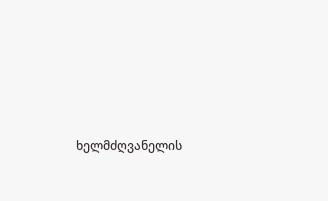ხელმძღვანელის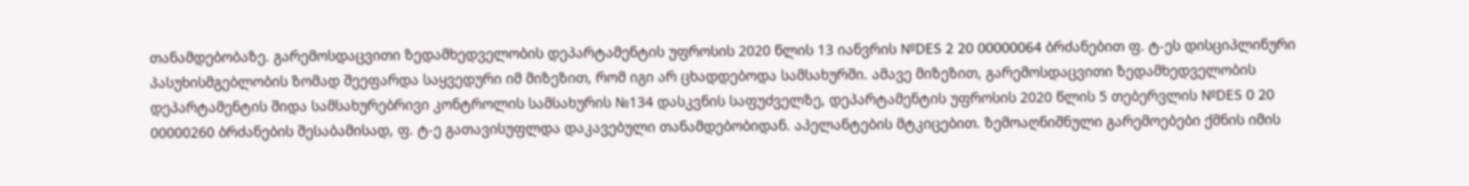თანამდებობაზე. გარემოსდაცვითი ზედამხედველობის დეპარტამენტის უფროსის 2020 წლის 13 იანვრის №DES 2 20 00000064 ბრძანებით ფ. ტ-ეს დისციპლინური პასუხისმგებლობის ზომად შეეფარდა საყვედური იმ მიზეზით, რომ იგი არ ცხადდებოდა სამსახურში. ამავე მიზეზით, გარემოსდაცვითი ზედამხედველობის დეპარტამენტის შიდა სამსახურებრივი კონტროლის სამსახურის №134 დასკვნის საფუძველზე, დეპარტამენტის უფროსის 2020 წლის 5 თებერვლის №DES 0 20 00000260 ბრძანების შესაბამისად, ფ. ტ-ე გათავისუფლდა დაკავებული თანამდებობიდან. აპელანტების მტკიცებით. ზემოაღნიშნული გარემოებები ქმნის იმის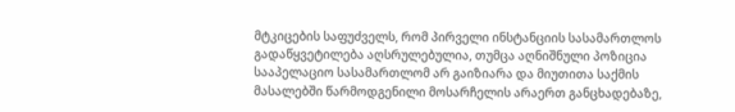მტკიცების საფუძველს, რომ პირველი ინსტანციის სასამართლოს გადაწყვეტილება აღსრულებულია, თუმცა აღნიშნული პოზიცია სააპელაციო სასამართლომ არ გაიზიარა და მიუთითა საქმის მასალებში წარმოდგენილი მოსარჩელის არაერთ განცხადებაზე,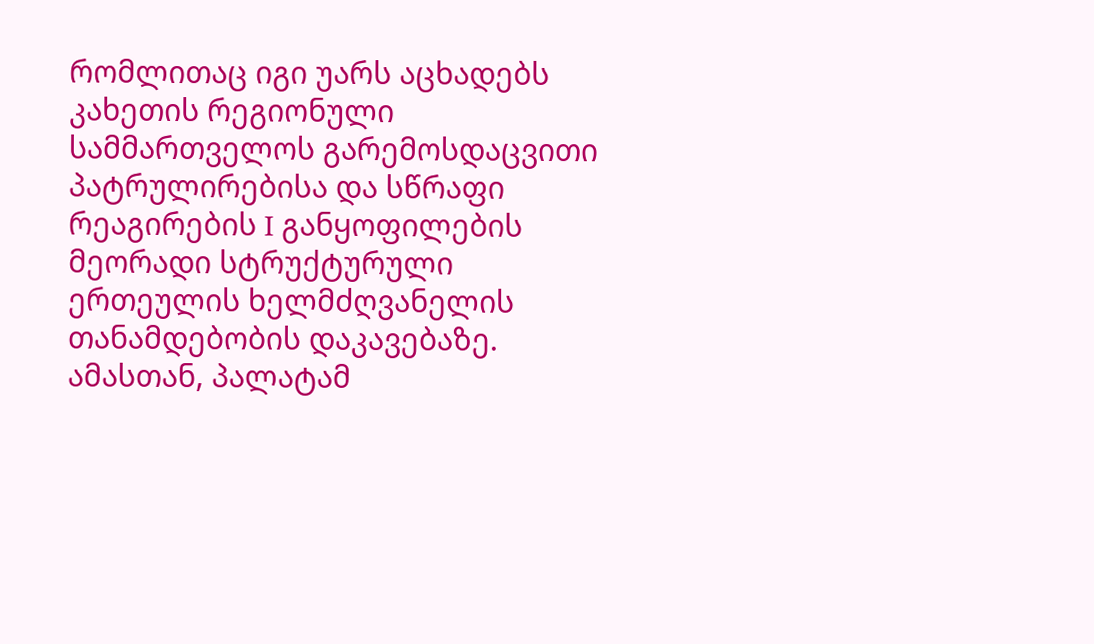რომლითაც იგი უარს აცხადებს კახეთის რეგიონული სამმართველოს გარემოსდაცვითი პატრულირებისა და სწრაფი რეაგირების I განყოფილების მეორადი სტრუქტურული ერთეულის ხელმძღვანელის თანამდებობის დაკავებაზე. ამასთან, პალატამ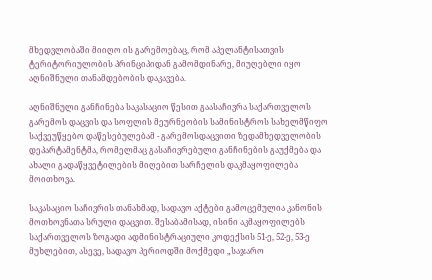მხედვლობაში მიიღო ის გარემოებაც, რომ აპელანტისათვის ტერიტორიულობის პრინციპიდან გამომდინარე, მიუღებლი იყო აღნიშნული თანამდებობის დაკავება.

აღნიშნული განჩინება საკასაციო წესით გაასაჩივრა საქართველოს გარემოს დაცვის და სოფლის მეურნეობის სამინისტროს სახელმწიფო საქვეუწყებო დაწესებულებამ - გარემოსდაცვითი ზედამხედველობის დეპარტამენტმა, რომელმაც გასაჩივრებული განჩინების გაუქმება და ახალი გადაწყვეტილების მიღებით სარჩელის დაკმაყოფილება მოითხოვა.

საკასაციო საჩივრის თანახმად, სადავო აქტები გამოცემულია კანონის მოთხოვნათა სრული დაცვით. შესაბამისად, ისინი აკმაყოფილებს საქართველოს ზოგადი ადმინისტრაციული კოდექსის 51-ე, 52-ე, 53-ე მუხლებით, ასევე, სადავო პერიოდში მოქმედი „საჯარო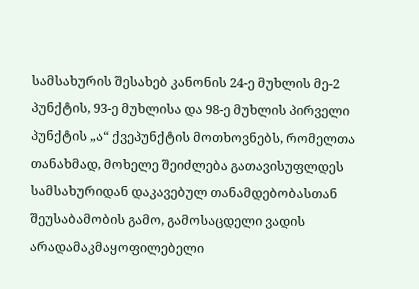სამსახურის შესახებ კანონის 24-ე მუხლის მე-2 პუნქტის, 93-ე მუხლისა და 98-ე მუხლის პირველი პუნქტის „ა“ ქვეპუნქტის მოთხოვნებს, რომელთა თანახმად, მოხელე შეიძლება გათავისუფლდეს სამსახურიდან დაკავებულ თანამდებობასთან შეუსაბამობის გამო, გამოსაცდელი ვადის არადამაკმაყოფილებელი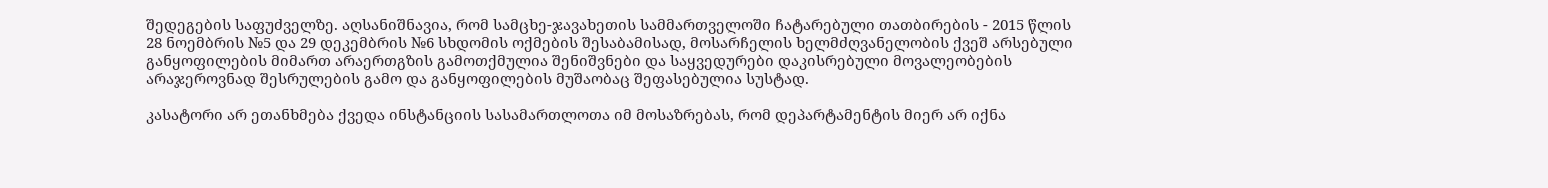შედეგების საფუძველზე. აღსანიშნავია, რომ სამცხე-ჯავახეთის სამმართველოში ჩატარებული თათბირების - 2015 წლის 28 ნოემბრის №5 და 29 დეკემბრის №6 სხდომის ოქმების შესაბამისად, მოსარჩელის ხელმძღვანელობის ქვეშ არსებული განყოფილების მიმართ არაერთგზის გამოთქმულია შენიშვნები და საყვედურები დაკისრებული მოვალეობების არაჯეროვნად შესრულების გამო და განყოფილების მუშაობაც შეფასებულია სუსტად.

კასატორი არ ეთანხმება ქვედა ინსტანციის სასამართლოთა იმ მოსაზრებას, რომ დეპარტამენტის მიერ არ იქნა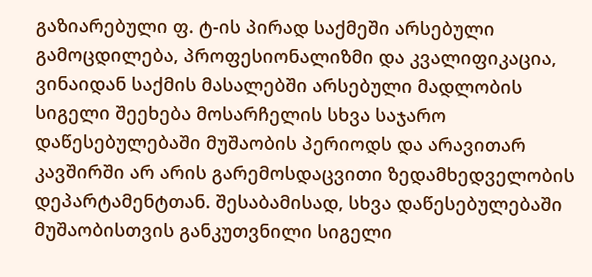გაზიარებული ფ. ტ-ის პირად საქმეში არსებული გამოცდილება, პროფესიონალიზმი და კვალიფიკაცია, ვინაიდან საქმის მასალებში არსებული მადლობის სიგელი შეეხება მოსარჩელის სხვა საჯარო დაწესებულებაში მუშაობის პერიოდს და არავითარ კავშირში არ არის გარემოსდაცვითი ზედამხედველობის დეპარტამენტთან. შესაბამისად, სხვა დაწესებულებაში მუშაობისთვის განკუთვნილი სიგელი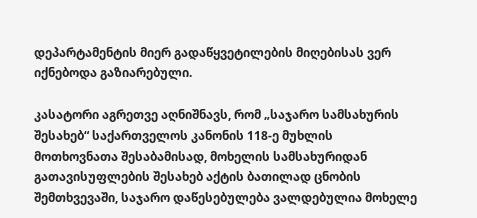დეპარტამენტის მიერ გადაწყვეტილების მიღებისას ვერ იქნებოდა გაზიარებული.

კასატორი აგრეთვე აღნიშნავს, რომ „საჯარო სამსახურის შესახებ“ საქართველოს კანონის 118-ე მუხლის მოთხოვნათა შესაბამისად, მოხელის სამსახურიდან გათავისუფლების შესახებ აქტის ბათილად ცნობის შემთხვევაში, საჯარო დაწესებულება ვალდებულია მოხელე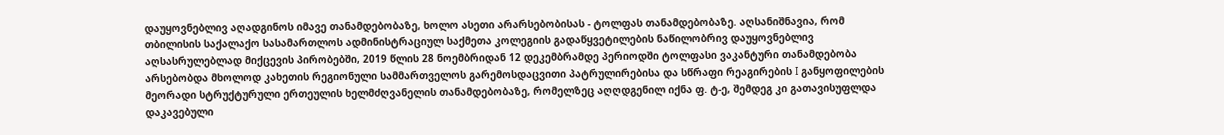დაუყოვნებლივ აღადგინოს იმავე თანამდებობაზე, ხოლო ასეთი არარსებობისას - ტოლფას თანამდებობაზე. აღსანიშნავია, რომ თბილისის საქალაქო სასამართლოს ადმინისტრაციულ საქმეთა კოლეგიის გადაწყვეტილების ნაწილობრივ დაუყოვნებლივ აღსასრულებლად მიქცევის პირობებში, 2019 წლის 28 ნოემბრიდან 12 დეკემბრამდე პერიოდში ტოლფასი ვაკანტური თანამდებობა არსებობდა მხოლოდ კახეთის რეგიონული სამმართველოს გარემოსდაცვითი პატრულირებისა და სწრაფი რეაგირების I განყოფილების მეორადი სტრუქტურული ერთეულის ხელმძღვანელის თანამდებობაზე, რომელზეც აღღდგენილ იქნა ფ. ტ-ე, შემდეგ კი გათავისუფლდა დაკავებული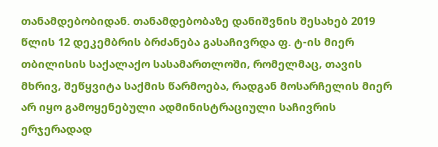თანამდებობიდან. თანამდებობაზე დანიშვნის შესახებ 2019 წლის 12 დეკემბრის ბრძანება გასაჩივრდა ფ. ტ-ის მიერ თბილისის საქალაქო სასამართლოში, რომელმაც, თავის მხრივ, შეწყვიტა საქმის წარმოება, რადგან მოსარჩელის მიერ არ იყო გამოყენებული ადმინისტრაციული საჩივრის ერჯერადად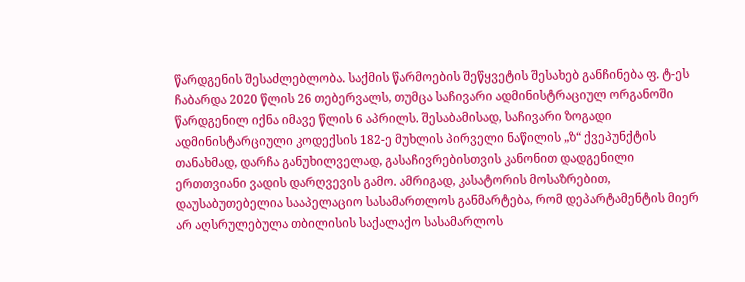წარდგენის შესაძლებლობა. საქმის წარმოების შეწყვეტის შესახებ განჩინება ფ. ტ-ეს ჩაბარდა 2020 წლის 26 თებერვალს, თუმცა საჩივარი ადმინისტრაციულ ორგანოში წარდგენილ იქნა იმავე წლის 6 აპრილს. შესაბამისად, საჩივარი ზოგადი ადმინისტარციული კოდექსის 182-ე მუხლის პირველი ნაწილის „ზ“ ქვეპუნქტის თანახმად, დარჩა განუხილველად, გასაჩივრებისთვის კანონით დადგენილი ერთთვიანი ვადის დარღვევის გამო. ამრიგად, კასატორის მოსაზრებით, დაუსაბუთებელია სააპელაციო სასამართლოს განმარტება, რომ დეპარტამენტის მიერ არ აღსრულებულა თბილისის საქალაქო სასამარლოს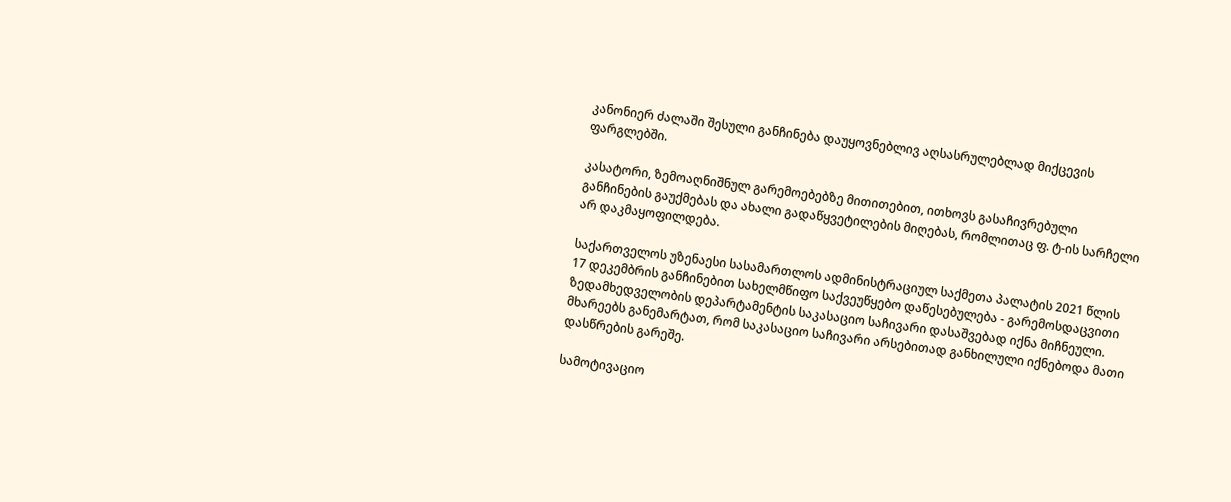კანონიერ ძალაში შესული განჩინება დაუყოვნებლივ აღსასრულებლად მიქცევის ფარგლებში.

კასატორი, ზემოაღნიშნულ გარემოებებზე მითითებით, ითხოვს გასაჩივრებული განჩინების გაუქმებას და ახალი გადაწყვეტილების მიღებას, რომლითაც ფ. ტ-ის სარჩელი არ დაკმაყოფილდება.

საქართველოს უზენაესი სასამართლოს ადმინისტრაციულ საქმეთა პალატის 2021 წლის 17 დეკემბრის განჩინებით სახელმწიფო საქვეუწყებო დაწესებულება - გარემოსდაცვითი ზედამხედველობის დეპარტამენტის საკასაციო საჩივარი დასაშვებად იქნა მიჩნეული. მხარეებს განემარტათ, რომ საკასაციო საჩივარი არსებითად განხილული იქნებოდა მათი დასწრების გარეშე.

სამოტივაციო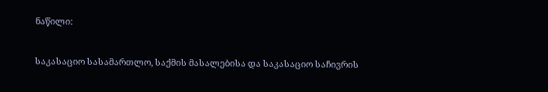ნაწილი:

საკასაციო სასამართლო, საქმის მასალებისა და საკასაციო საჩივრის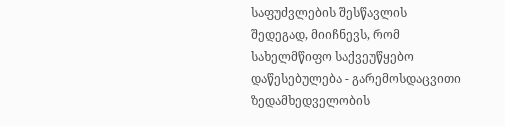საფუძვლების შესწავლის შედეგად, მიიჩნევს, რომ სახელმწიფო საქვეუწყებო დაწესებულება - გარემოსდაცვითი ზედამხედველობის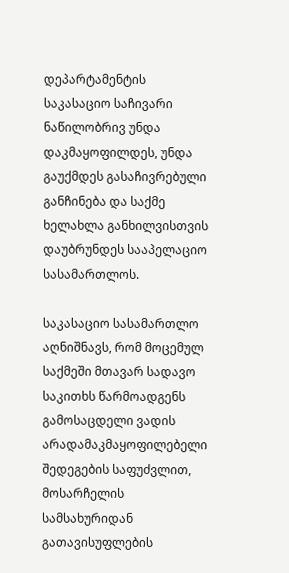დეპარტამენტის საკასაციო საჩივარი ნაწილობრივ უნდა დაკმაყოფილდეს, უნდა გაუქმდეს გასაჩივრებული განჩინება და საქმე ხელახლა განხილვისთვის დაუბრუნდეს სააპელაციო სასამართლოს.

საკასაციო სასამართლო აღნიშნავს, რომ მოცემულ საქმეში მთავარ სადავო საკითხს წარმოადგენს გამოსაცდელი ვადის არადამაკმაყოფილებელი შედეგების საფუძვლით, მოსარჩელის სამსახურიდან გათავისუფლების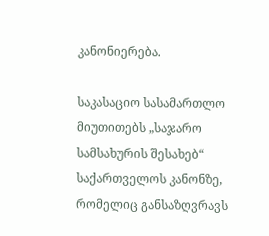კანონიერება.

საკასაციო სასამართლო მიუთითებს „საჯარო სამსახურის შესახებ“ საქართველოს კანონზე, რომელიც განსაზღვრავს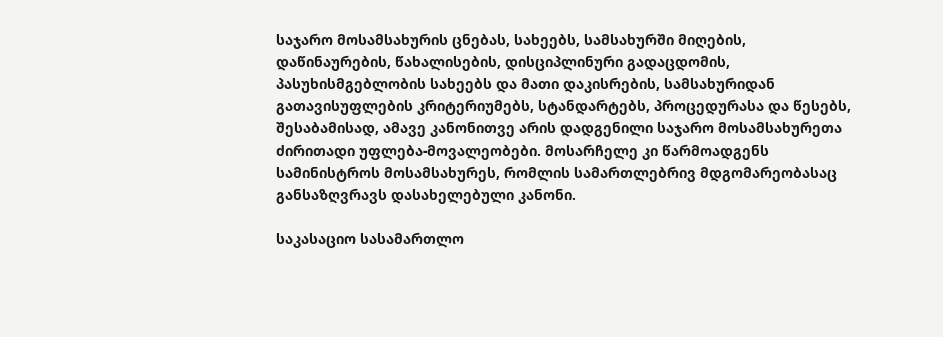საჯარო მოსამსახურის ცნებას, სახეებს, სამსახურში მიღების, დაწინაურების, წახალისების, დისციპლინური გადაცდომის, პასუხისმგებლობის სახეებს და მათი დაკისრების, სამსახურიდან გათავისუფლების კრიტერიუმებს, სტანდარტებს, პროცედურასა და წესებს, შესაბამისად, ამავე კანონითვე არის დადგენილი საჯარო მოსამსახურეთა ძირითადი უფლება-მოვალეობები. მოსარჩელე კი წარმოადგენს სამინისტროს მოსამსახურეს, რომლის სამართლებრივ მდგომარეობასაც განსაზღვრავს დასახელებული კანონი.

საკასაციო სასამართლო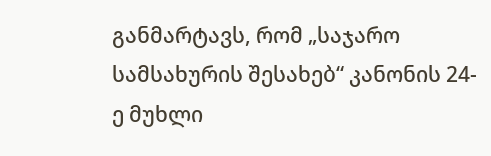განმარტავს, რომ „საჯარო სამსახურის შესახებ“ კანონის 24-ე მუხლი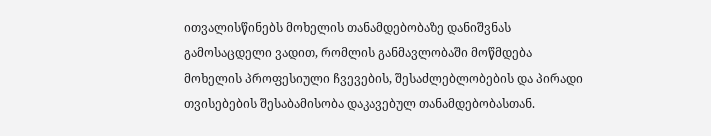ითვალისწინებს მოხელის თანამდებობაზე დანიშვნას გამოსაცდელი ვადით, რომლის განმავლობაში მოწმდება მოხელის პროფესიული ჩვევების, შესაძლებლობების და პირადი თვისებების შესაბამისობა დაკავებულ თანამდებობასთან.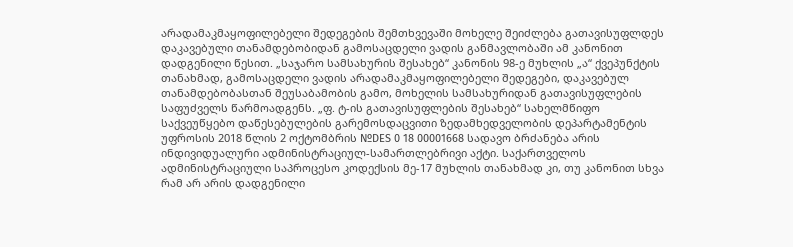არადამაკმაყოფილებელი შედეგების შემთხვევაში მოხელე შეიძლება გათავისუფლდეს დაკავებული თანამდებობიდან გამოსაცდელი ვადის განმავლობაში ამ კანონით დადგენილი წესით. „საჯარო სამსახურის შესახებ“ კანონის 98-ე მუხლის „ა“ ქვეპუნქტის თანახმად, გამოსაცდელი ვადის არადამაკმაყოფილებელი შედეგები, დაკავებულ თანამდებობასთან შეუსაბამობის გამო, მოხელის სამსახურიდან გათავისუფლების საფუძველს წარმოადგენს. „ფ. ტ-ის გათავისუფლების შესახებ“ სახელმწიფო საქვეუწყებო დაწესებულების გარემოსდაცვითი ზედამხედველობის დეპარტამენტის უფროსის 2018 წლის 2 ოქტომბრის №DES 0 18 00001668 სადავო ბრძანება არის ინდივიდუალური ადმინისტრაციულ-სამართლებრივი აქტი. საქართველოს ადმინისტრაციული საპროცესო კოდექსის მე-17 მუხლის თანახმად კი, თუ კანონით სხვა რამ არ არის დადგენილი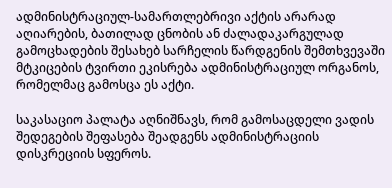ადმინისტრაციულ-სამართლებრივი აქტის არარად აღიარების, ბათილად ცნობის ან ძალადაკარგულად გამოცხადების შესახებ სარჩელის წარდგენის შემთხვევაში მტკიცების ტვირთი ეკისრება ადმინისტრაციულ ორგანოს, რომელმაც გამოსცა ეს აქტი.

საკასაციო პალატა აღნიშნავს, რომ გამოსაცდელი ვადის შედეგების შეფასება შეადგენს ადმინისტრაციის დისკრეციის სფეროს.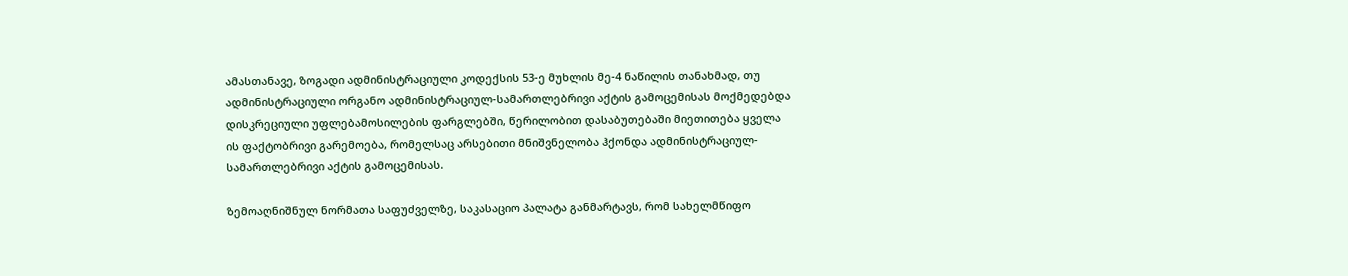ამასთანავე, ზოგადი ადმინისტრაციული კოდექსის 53-ე მუხლის მე-4 ნაწილის თანახმად, თუ ადმინისტრაციული ორგანო ადმინისტრაციულ-სამართლებრივი აქტის გამოცემისას მოქმედებდა დისკრეციული უფლებამოსილების ფარგლებში, წერილობით დასაბუთებაში მიეთითება ყველა ის ფაქტობრივი გარემოება, რომელსაც არსებითი მნიშვნელობა ჰქონდა ადმინისტრაციულ-სამართლებრივი აქტის გამოცემისას.

ზემოაღნიშნულ ნორმათა საფუძველზე, საკასაციო პალატა განმარტავს, რომ სახელმწიფო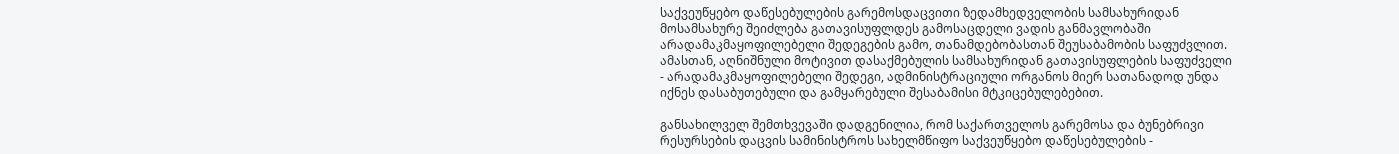საქვეუწყებო დაწესებულების გარემოსდაცვითი ზედამხედველობის სამსახურიდან მოსამსახურე შეიძლება გათავისუფლდეს გამოსაცდელი ვადის განმავლობაში არადამაკმაყოფილებელი შედეგების გამო, თანამდებობასთან შეუსაბამობის საფუძვლით. ამასთან, აღნიშნული მოტივით დასაქმებულის სამსახურიდან გათავისუფლების საფუძველი - არადამაკმაყოფილებელი შედეგი, ადმინისტრაციული ორგანოს მიერ სათანადოდ უნდა იქნეს დასაბუთებული და გამყარებული შესაბამისი მტკიცებულებებით.

განსახილველ შემთხვევაში დადგენილია, რომ საქართველოს გარემოსა და ბუნებრივი რესურსების დაცვის სამინისტროს სახელმწიფო საქვეუწყებო დაწესებულების -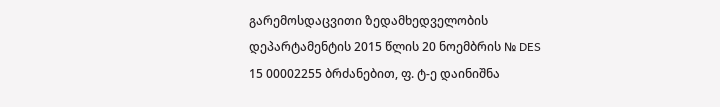გარემოსდაცვითი ზედამხედველობის დეპარტამენტის 2015 წლის 20 ნოემბრის № DES 15 00002255 ბრძანებით, ფ. ტ-ე დაინიშნა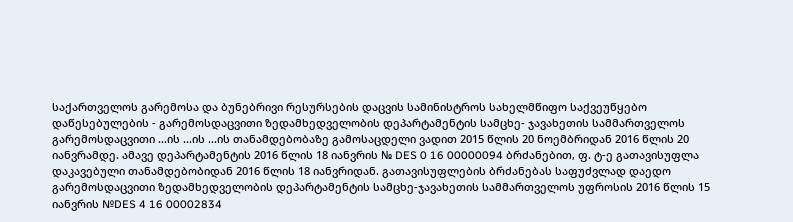საქართველოს გარემოსა და ბუნებრივი რესურსების დაცვის სამინისტროს სახელმწიფო საქვეუწყებო დაწესებულების - გარემოსდაცვითი ზედამხედველობის დეპარტამენტის სამცხე- ჯავახეთის სამმართველოს გარემოსდაცვითი ...ის ...ის ...ის თანამდებობაზე გამოსაცდელი ვადით 2015 წლის 20 ნოემბრიდან 2016 წლის 20 იანვრამდე. ამავე დეპარტამენტის 2016 წლის 18 იანვრის № DES 0 16 00000094 ბრძანებით, ფ. ტ-ე გათავისუფლა დაკავებული თანამდებობიდან 2016 წლის 18 იანვრიდან. გათავისუფლების ბრძანებას საფუძვლად დაედო გარემოსდაცვითი ზედამხედველობის დეპარტამენტის სამცხე-ჯავახეთის სამმართველოს უფროსის 2016 წლის 15 იანვრის №DES 4 16 00002834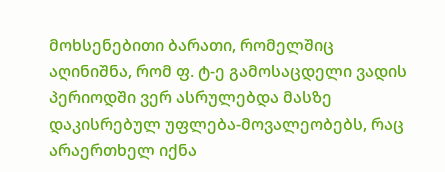მოხსენებითი ბარათი, რომელშიც აღინიშნა, რომ ფ. ტ-ე გამოსაცდელი ვადის პერიოდში ვერ ასრულებდა მასზე დაკისრებულ უფლება-მოვალეობებს, რაც არაერთხელ იქნა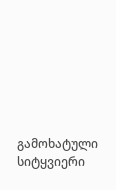გამოხატული სიტყვიერი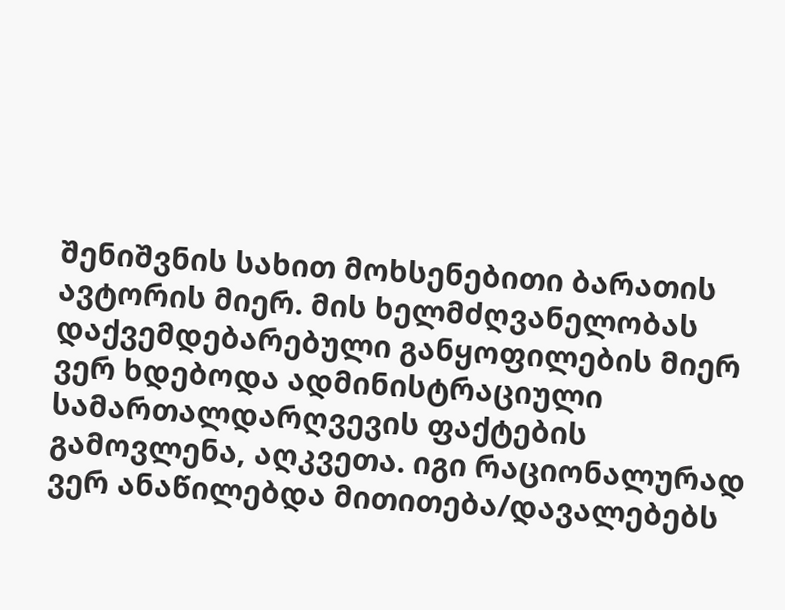შენიშვნის სახით მოხსენებითი ბარათის ავტორის მიერ. მის ხელმძღვანელობას დაქვემდებარებული განყოფილების მიერ ვერ ხდებოდა ადმინისტრაციული სამართალდარღვევის ფაქტების გამოვლენა, აღკვეთა. იგი რაციონალურად ვერ ანაწილებდა მითითება/დავალებებს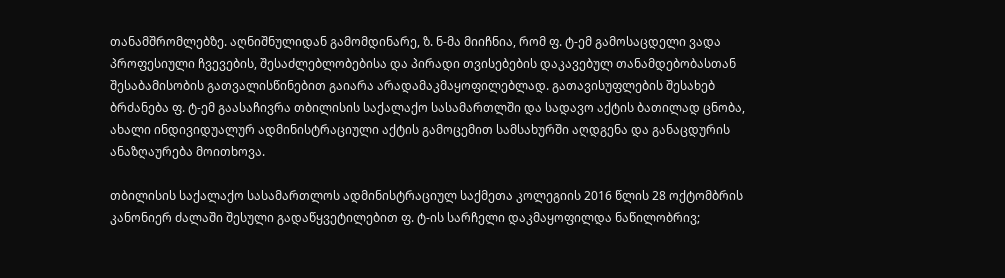თანამშრომლებზე. აღნიშნულიდან გამომდინარე, ზ. ნ-მა მიიჩნია, რომ ფ. ტ-ემ გამოსაცდელი ვადა პროფესიული ჩვევების, შესაძლებლობებისა და პირადი თვისებების დაკავებულ თანამდებობასთან შესაბამისობის გათვალისწინებით გაიარა არადამაკმაყოფილებლად. გათავისუფლების შესახებ ბრძანება ფ. ტ-ემ გაასაჩივრა თბილისის საქალაქო სასამართლში და სადავო აქტის ბათილად ცნობა, ახალი ინდივიდუალურ ადმინისტრაციული აქტის გამოცემით სამსახურში აღდგენა და განაცდურის ანაზღაურება მოითხოვა.

თბილისის საქალაქო სასამართლოს ადმინისტრაციულ საქმეთა კოლეგიის 2016 წლის 28 ოქტომბრის კანონიერ ძალაში შესული გადაწყვეტილებით ფ. ტ-ის სარჩელი დაკმაყოფილდა ნაწილობრივ;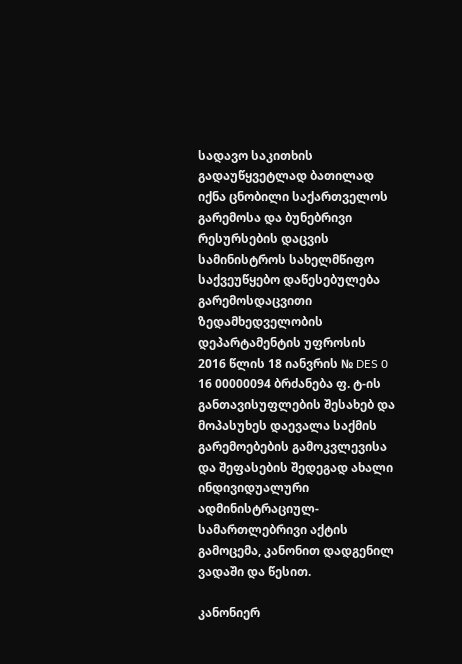სადავო საკითხის გადაუწყვეტლად ბათილად იქნა ცნობილი საქართველოს გარემოსა და ბუნებრივი რესურსების დაცვის სამინისტროს სახელმწიფო საქვეუწყებო დაწესებულება გარემოსდაცვითი ზედამხედველობის დეპარტამენტის უფროსის 2016 წლის 18 იანვრის № DES 0 16 00000094 ბრძანება ფ. ტ-ის განთავისუფლების შესახებ და მოპასუხეს დაევალა საქმის გარემოებების გამოკვლევისა და შეფასების შედეგად ახალი ინდივიდუალური ადმინისტრაციულ- სამართლებრივი აქტის გამოცემა, კანონით დადგენილ ვადაში და წესით.

კანონიერ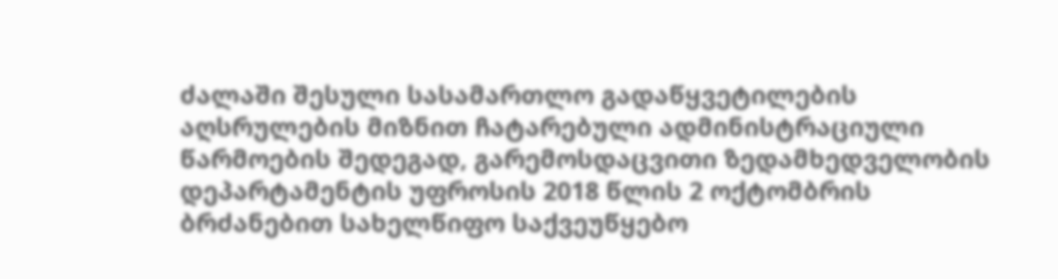ძალაში შესული სასამართლო გადაწყვეტილების აღსრულების მიზნით ჩატარებული ადმინისტრაციული წარმოების შედეგად, გარემოსდაცვითი ზედამხედველობის დეპარტამენტის უფროსის 2018 წლის 2 ოქტომბრის ბრძანებით სახელწიფო საქვეუწყებო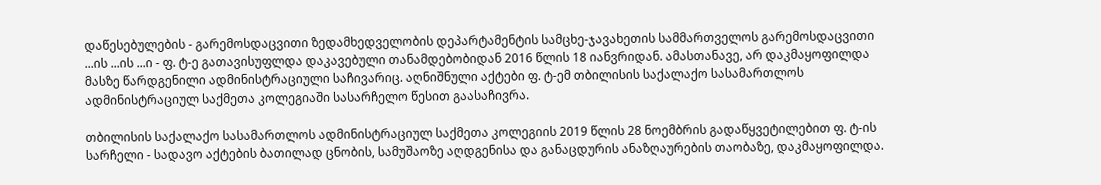დაწესებულების - გარემოსდაცვითი ზედამხედველობის დეპარტამენტის სამცხე-ჯავახეთის სამმართველოს გარემოსდაცვითი ...ის ...ის ...ი - ფ. ტ-ე გათავისუფლდა დაკავებული თანამდებობიდან 2016 წლის 18 იანვრიდან. ამასთანავე, არ დაკმაყოფილდა მასზე წარდგენილი ადმინისტრაციული საჩივარიც. აღნიშნული აქტები ფ. ტ-ემ თბილისის საქალაქო სასამართლოს ადმინისტრაციულ საქმეთა კოლეგიაში სასარჩელო წესით გაასაჩივრა.

თბილისის საქალაქო სასამართლოს ადმინისტრაციულ საქმეთა კოლეგიის 2019 წლის 28 ნოემბრის გადაწყვეტილებით ფ. ტ-ის სარჩელი - სადავო აქტების ბათილად ცნობის, სამუშაოზე აღდგენისა და განაცდურის ანაზღაურების თაობაზე, დაკმაყოფილდა.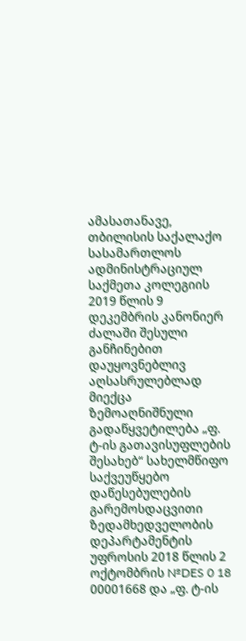ამასათანავე, თბილისის საქალაქო სასამართლოს ადმინისტრაციულ საქმეთა კოლეგიის 2019 წლის 9 დეკემბრის კანონიერ ძალაში შესული განჩინებით დაუყოვნებლივ აღსასრულებლად მიექცა ზემოაღნიშნული გადაწყვეტილება „ფ. ტ-ის გათავისუფლების შესახებ“ სახელმწიფო საქვეუწყებო დაწესებულების გარემოსდაცვითი ზედამხედველობის დეპარტამენტის უფროსის 2018 წლის 2 ოქტომბრის №DES 0 18 00001668 და „ფ. ტ-ის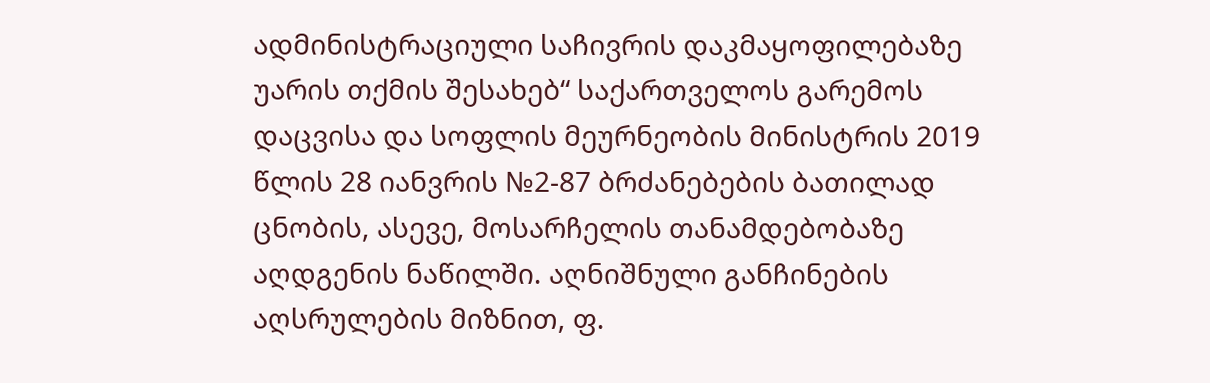ადმინისტრაციული საჩივრის დაკმაყოფილებაზე უარის თქმის შესახებ“ საქართველოს გარემოს დაცვისა და სოფლის მეურნეობის მინისტრის 2019 წლის 28 იანვრის №2-87 ბრძანებების ბათილად ცნობის, ასევე, მოსარჩელის თანამდებობაზე აღდგენის ნაწილში. აღნიშნული განჩინების აღსრულების მიზნით, ფ.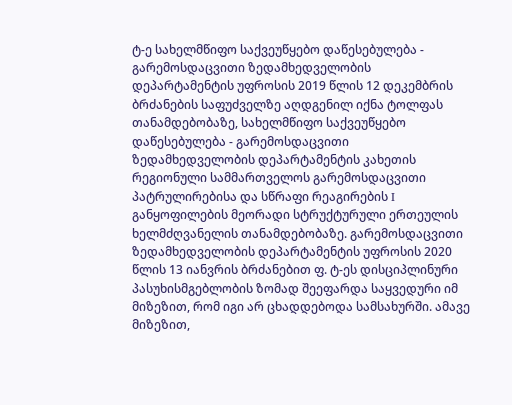ტ-ე სახელმწიფო საქვეუწყებო დაწესებულება - გარემოსდაცვითი ზედამხედველობის დეპარტამენტის უფროსის 2019 წლის 12 დეკემბრის ბრძანების საფუძველზე აღდგენილ იქნა ტოლფას თანამდებობაზე, სახელმწიფო საქვეუწყებო დაწესებულება - გარემოსდაცვითი ზედამხედველობის დეპარტამენტის კახეთის რეგიონული სამმართველოს გარემოსდაცვითი პატრულირებისა და სწრაფი რეაგირების I განყოფილების მეორადი სტრუქტურული ერთეულის ხელმძღვანელის თანამდებობაზე. გარემოსდაცვითი ზედამხედველობის დეპარტამენტის უფროსის 2020 წლის 13 იანვრის ბრძანებით ფ. ტ-ეს დისციპლინური პასუხისმგებლობის ზომად შეეფარდა საყვედური იმ მიზეზით, რომ იგი არ ცხადდებოდა სამსახურში. ამავე მიზეზით,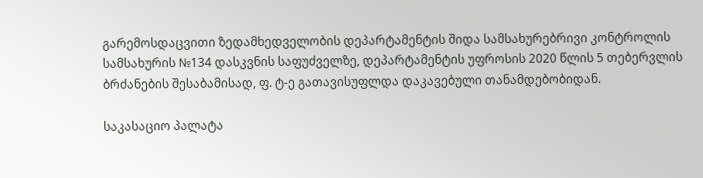გარემოსდაცვითი ზედამხედველობის დეპარტამენტის შიდა სამსახურებრივი კონტროლის სამსახურის №134 დასკვნის საფუძველზე, დეპარტამენტის უფროსის 2020 წლის 5 თებერვლის ბრძანების შესაბამისად, ფ. ტ-ე გათავისუფლდა დაკავებული თანამდებობიდან.

საკასაციო პალატა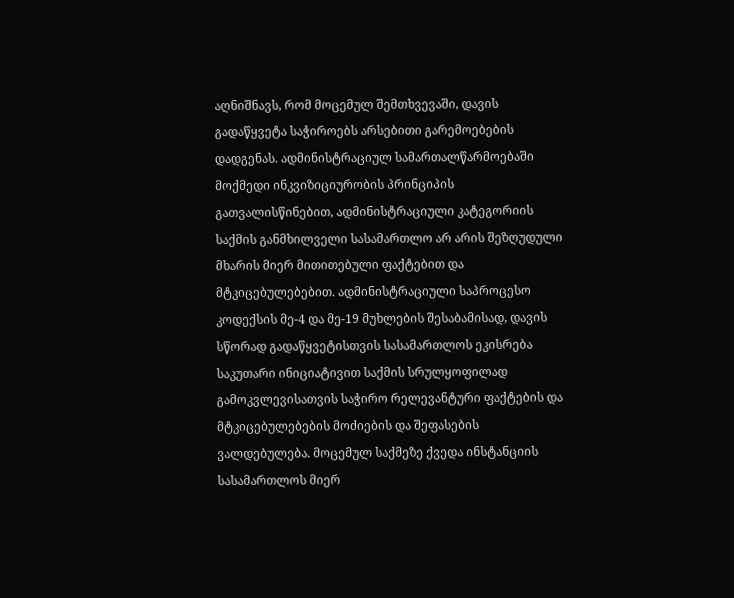აღნიშნავს, რომ მოცემულ შემთხვევაში, დავის გადაწყვეტა საჭიროებს არსებითი გარემოებების დადგენას. ადმინისტრაციულ სამართალწარმოებაში მოქმედი ინკვიზიციურობის პრინციპის გათვალისწინებით, ადმინისტრაციული კატეგორიის საქმის განმხილველი სასამართლო არ არის შეზღუდული მხარის მიერ მითითებული ფაქტებით და მტკიცებულებებით. ადმინისტრაციული საპროცესო კოდექსის მე-4 და მე-19 მუხლების შესაბამისად, დავის სწორად გადაწყვეტისთვის სასამართლოს ეკისრება საკუთარი ინიციატივით საქმის სრულყოფილად გამოკვლევისათვის საჭირო რელევანტური ფაქტების და მტკიცებულებების მოძიების და შეფასების ვალდებულება. მოცემულ საქმეზე ქვედა ინსტანციის სასამართლოს მიერ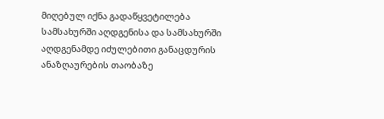მიღებულ იქნა გადაწყვეტილება სამსახურში აღდგენისა და სამსახურში აღდგენამდე იძულებითი განაცდურის ანაზღაურების თაობაზე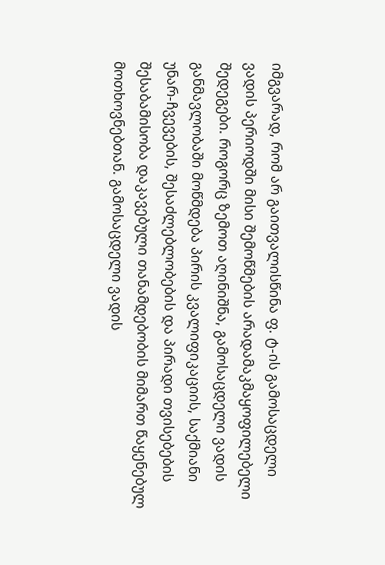იმგვარად, რომ არ გაითვალისწინა ფ. ტ-ის გამოსაცდელი ვადის პერიოდში მისი შემოწმების არადამაკმაყოფილებელი შედეგები. როგორც ზემოთ აღინიშნა, გამოსაცდელი ვადის განმავლობაში მოწმდება პირის კვალიფიკაციის, საქმიანი უნარ-ჩვევების, შესაძლებლობების და პირადი თვისებების შესაბამისობა დაკავებული თანამდებობის მიმართ წაყენებულ მოთხოვნებთან. გამოსაცდელი ვადის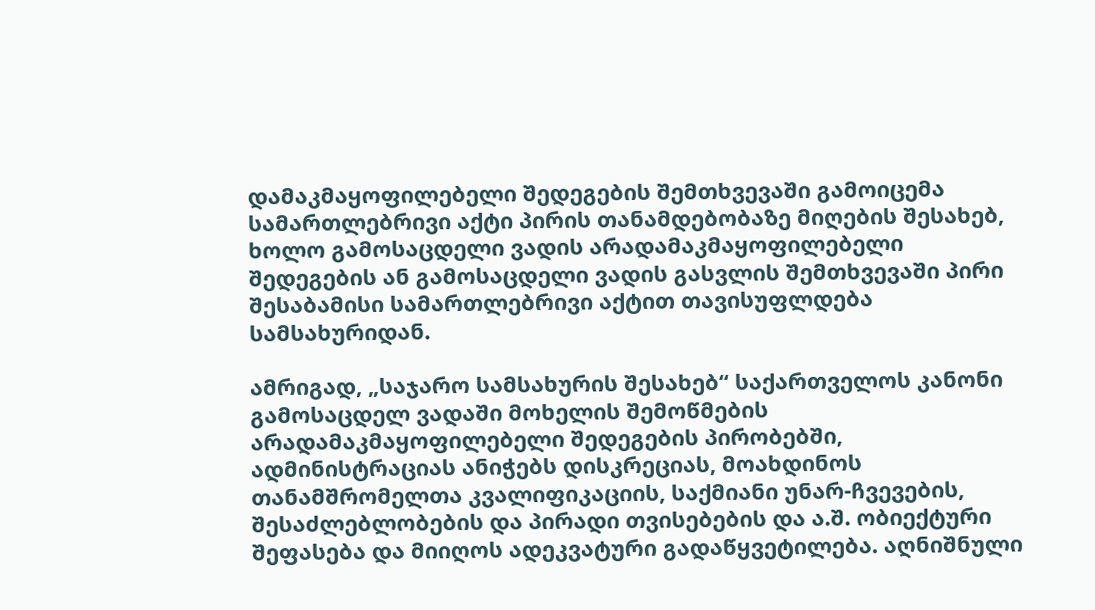დამაკმაყოფილებელი შედეგების შემთხვევაში გამოიცემა სამართლებრივი აქტი პირის თანამდებობაზე მიღების შესახებ, ხოლო გამოსაცდელი ვადის არადამაკმაყოფილებელი შედეგების ან გამოსაცდელი ვადის გასვლის შემთხვევაში პირი შესაბამისი სამართლებრივი აქტით თავისუფლდება სამსახურიდან.

ამრიგად, „საჯარო სამსახურის შესახებ“ საქართველოს კანონი გამოსაცდელ ვადაში მოხელის შემოწმების არადამაკმაყოფილებელი შედეგების პირობებში, ადმინისტრაციას ანიჭებს დისკრეციას, მოახდინოს თანამშრომელთა კვალიფიკაციის, საქმიანი უნარ-ჩვევების, შესაძლებლობების და პირადი თვისებების და ა.შ. ობიექტური შეფასება და მიიღოს ადეკვატური გადაწყვეტილება. აღნიშნული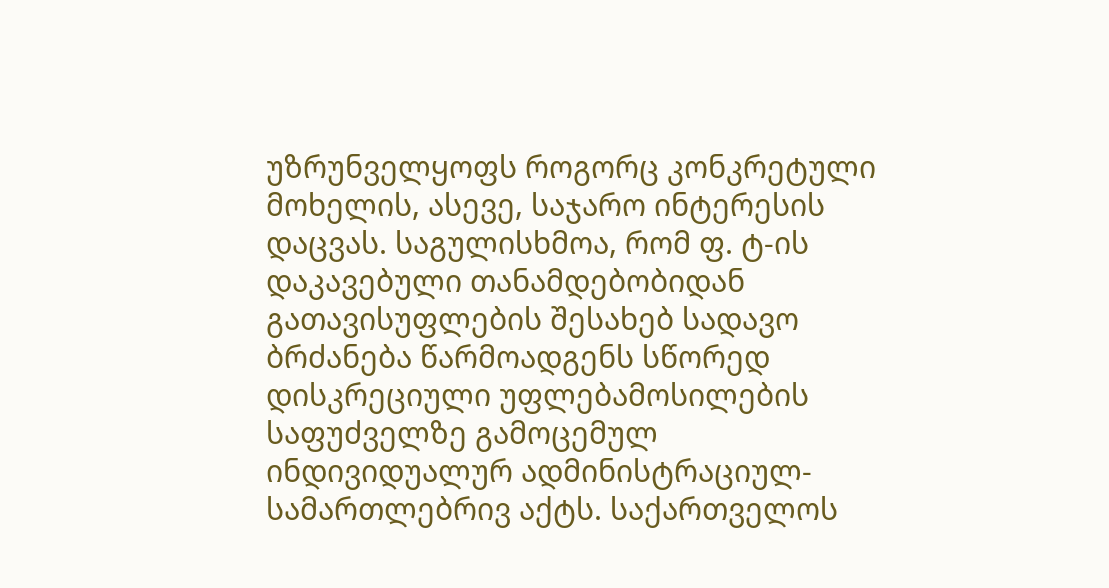უზრუნველყოფს როგორც კონკრეტული მოხელის, ასევე, საჯარო ინტერესის დაცვას. საგულისხმოა, რომ ფ. ტ-ის დაკავებული თანამდებობიდან გათავისუფლების შესახებ სადავო ბრძანება წარმოადგენს სწორედ დისკრეციული უფლებამოსილების საფუძველზე გამოცემულ ინდივიდუალურ ადმინისტრაციულ-სამართლებრივ აქტს. საქართველოს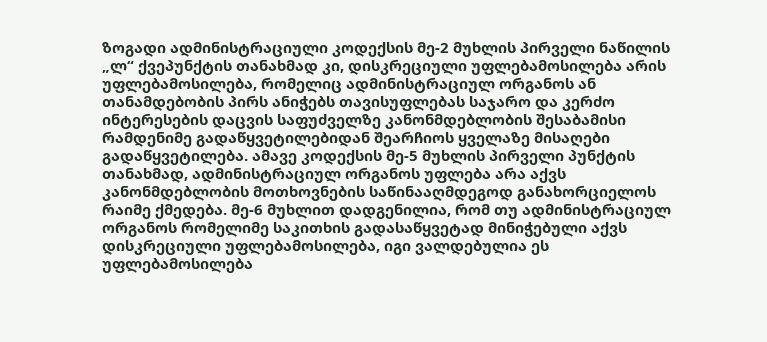ზოგადი ადმინისტრაციული კოდექსის მე-2 მუხლის პირველი ნაწილის „ლ“ ქვეპუნქტის თანახმად კი, დისკრეციული უფლებამოსილება არის უფლებამოსილება, რომელიც ადმინისტრაციულ ორგანოს ან თანამდებობის პირს ანიჭებს თავისუფლებას საჯარო და კერძო ინტერესების დაცვის საფუძველზე კანონმდებლობის შესაბამისი რამდენიმე გადაწყვეტილებიდან შეარჩიოს ყველაზე მისაღები გადაწყვეტილება. ამავე კოდექსის მე-5 მუხლის პირველი პუნქტის თანახმად, ადმინისტრაციულ ორგანოს უფლება არა აქვს კანონმდებლობის მოთხოვნების საწინააღმდეგოდ განახორციელოს რაიმე ქმედება. მე-6 მუხლით დადგენილია, რომ თუ ადმინისტრაციულ ორგანოს რომელიმე საკითხის გადასაწყვეტად მინიჭებული აქვს დისკრეციული უფლებამოსილება, იგი ვალდებულია ეს უფლებამოსილება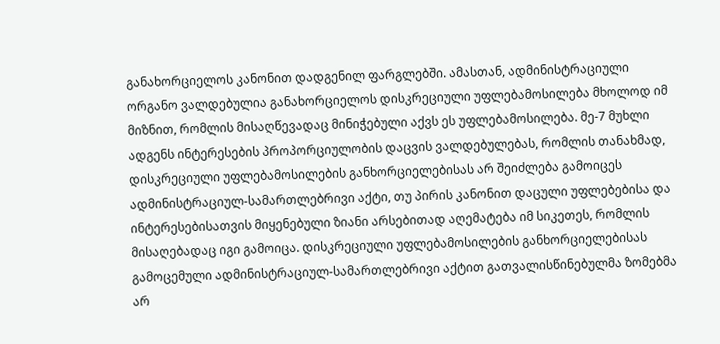განახორციელოს კანონით დადგენილ ფარგლებში. ამასთან, ადმინისტრაციული ორგანო ვალდებულია განახორციელოს დისკრეციული უფლებამოსილება მხოლოდ იმ მიზნით, რომლის მისაღწევადაც მინიჭებული აქვს ეს უფლებამოსილება. მე-7 მუხლი ადგენს ინტერესების პროპორციულობის დაცვის ვალდებულებას, რომლის თანახმად, დისკრეციული უფლებამოსილების განხორციელებისას არ შეიძლება გამოიცეს ადმინისტრაციულ-სამართლებრივი აქტი, თუ პირის კანონით დაცული უფლებებისა და ინტერესებისათვის მიყენებული ზიანი არსებითად აღემატება იმ სიკეთეს, რომლის მისაღებადაც იგი გამოიცა. დისკრეციული უფლებამოსილების განხორციელებისას გამოცემული ადმინისტრაციულ-სამართლებრივი აქტით გათვალისწინებულმა ზომებმა არ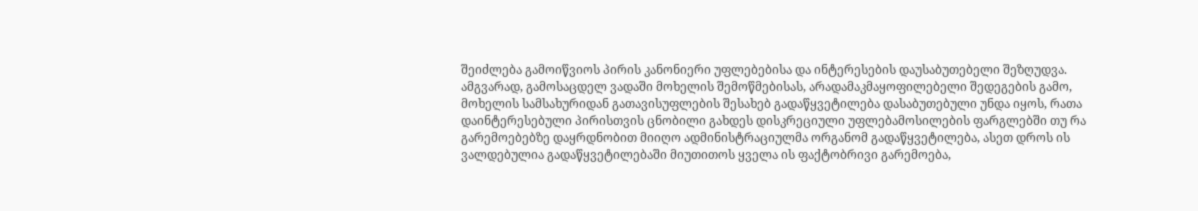შეიძლება გამოიწვიოს პირის კანონიერი უფლებებისა და ინტერესების დაუსაბუთებელი შეზღუდვა. ამგვარად, გამოსაცდელ ვადაში მოხელის შემოწმებისას, არადამაკმაყოფილებელი შედეგების გამო, მოხელის სამსახურიდან გათავისუფლების შესახებ გადაწყვეტილება დასაბუთებული უნდა იყოს, რათა დაინტერესებული პირისთვის ცნობილი გახდეს დისკრეციული უფლებამოსილების ფარგლებში თუ რა გარემოებებზე დაყრდნობით მიიღო ადმინისტრაციულმა ორგანომ გადაწყვეტილება, ასეთ დროს ის ვალდებულია გადაწყვეტილებაში მიუთითოს ყველა ის ფაქტობრივი გარემოება,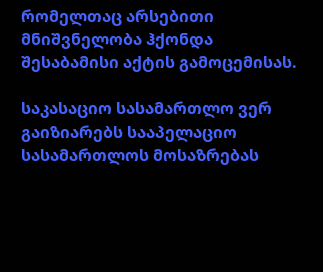რომელთაც არსებითი მნიშვნელობა ჰქონდა შესაბამისი აქტის გამოცემისას.

საკასაციო სასამართლო ვერ გაიზიარებს სააპელაციო სასამართლოს მოსაზრებას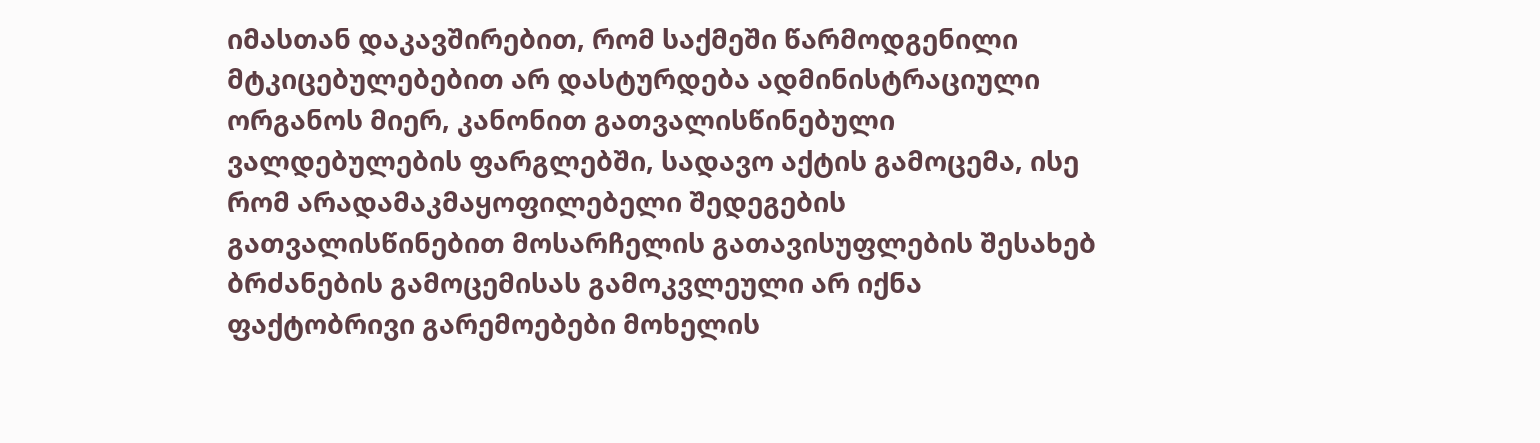იმასთან დაკავშირებით, რომ საქმეში წარმოდგენილი მტკიცებულებებით არ დასტურდება ადმინისტრაციული ორგანოს მიერ, კანონით გათვალისწინებული ვალდებულების ფარგლებში, სადავო აქტის გამოცემა, ისე რომ არადამაკმაყოფილებელი შედეგების გათვალისწინებით მოსარჩელის გათავისუფლების შესახებ ბრძანების გამოცემისას გამოკვლეული არ იქნა ფაქტობრივი გარემოებები მოხელის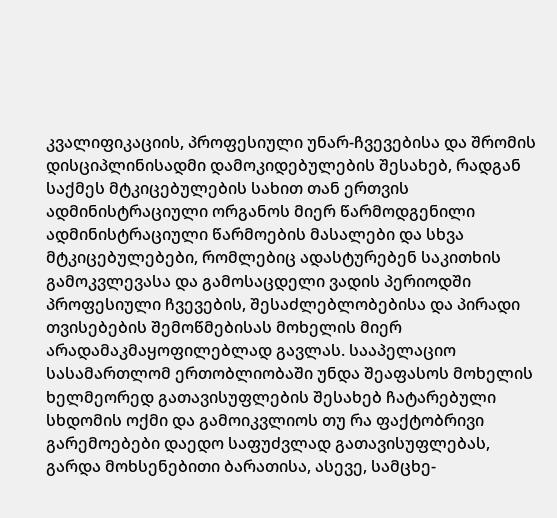კვალიფიკაციის, პროფესიული უნარ-ჩვევებისა და შრომის დისციპლინისადმი დამოკიდებულების შესახებ, რადგან საქმეს მტკიცებულების სახით თან ერთვის ადმინისტრაციული ორგანოს მიერ წარმოდგენილი ადმინისტრაციული წარმოების მასალები და სხვა მტკიცებულებები, რომლებიც ადასტურებენ საკითხის გამოკვლევასა და გამოსაცდელი ვადის პერიოდში პროფესიული ჩვევების, შესაძლებლობებისა და პირადი თვისებების შემოწმებისას მოხელის მიერ არადამაკმაყოფილებლად გავლას. სააპელაციო სასამართლომ ერთობლიობაში უნდა შეაფასოს მოხელის ხელმეორედ გათავისუფლების შესახებ ჩატარებული სხდომის ოქმი და გამოიკვლიოს თუ რა ფაქტობრივი გარემოებები დაედო საფუძვლად გათავისუფლებას, გარდა მოხსენებითი ბარათისა, ასევე, სამცხე-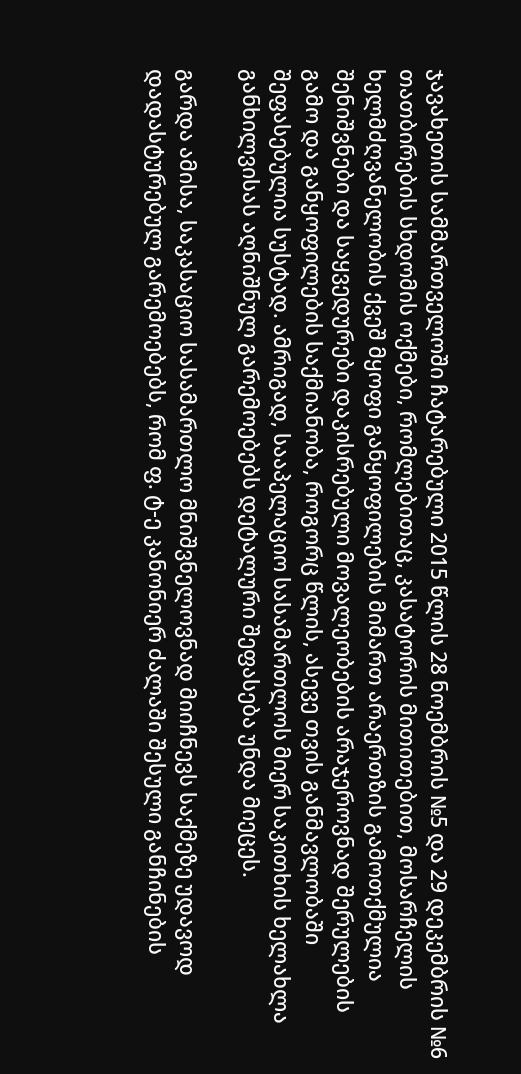ჯავახეთის სამმართველოში ჩატარებული 2015 წლის 28 ნოემბრის №5 და 29 დეკემბრის №6 თათბირების სხდომის ოქმები, რომლებითაც, კასატორის მითითებით, მოსარჩელის ხელმძღვანელობის ქვეშ მყოფი განყოფილების მიმართ არაერთზის გამოთქმულია შენიშვნები და საყვედურები დაკისრებული მოვალეობების არაჯეროვნად შერულების გამო და განყოფილების საქმიანობა, როგორც წლის, ასევე თვის განმავლობაში შეფასებულია სუსტად. ამრიგად, სააპელაციო სასამართლოს მიერ საკითხის ხელახლა განხილვისას აღნიშნულ გარემოებებს დეტალური შეფასება უნდა მიეცეს.

გარდა ამისა, საკასაციო სასამართლო მნიშვნელოვნად მიიჩნევს საქმეზე უდავოდ დადასტურებულ გარემოებებს, რომ ფ. ტ-ე კანონიერ ძალაში შესული განჩინების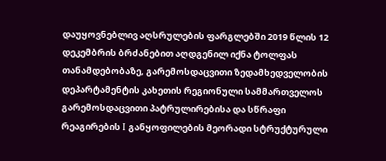დაუყოვნებლივ აღსრულების ფარგლებში 2019 წლის 12 დეკემბრის ბრძანებით აღდგენილ იქნა ტოლფას თანამდებობაზე, გარემოსდაცვითი ზედამხედველობის დეპარტამენტის კახეთის რეგიონული სამმართველოს გარემოსდაცვითი პატრულირებისა და სწრაფი რეაგირების I განყოფილების მეორადი სტრუქტურული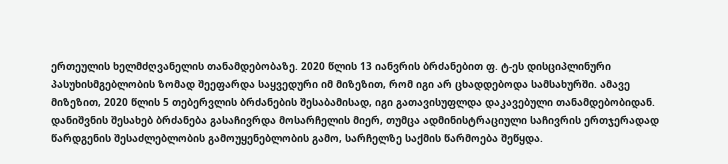ერთეულის ხელმძღვანელის თანამდებობაზე. 2020 წლის 13 იანვრის ბრძანებით ფ. ტ-ეს დისციპლინური პასუხისმგებლობის ზომად შეეფარდა საყვედური იმ მიზეზით, რომ იგი არ ცხადდებოდა სამსახურში. ამავე მიზეზით, 2020 წლის 5 თებერვლის ბრძანების შესაბამისად, იგი გათავისუფლდა დაკავებული თანამდებობიდან. დანიშვნის შესახებ ბრძანება გასაჩივრდა მოსარჩელის მიერ, თუმცა ადმინისტრაციული საჩივრის ერთჯერადად წარდგენის შესაძლებლობის გამოუყენებლობის გამო, სარჩელზე საქმის წარმოება შეწყდა.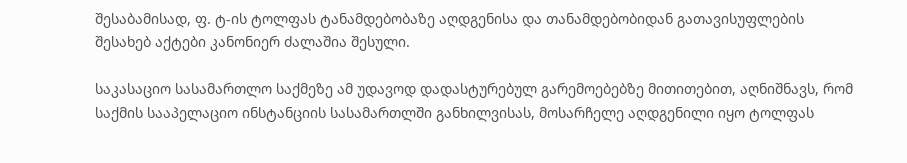შესაბამისად, ფ. ტ-ის ტოლფას ტანამდებობაზე აღდგენისა და თანამდებობიდან გათავისუფლების შესახებ აქტები კანონიერ ძალაშია შესული.

საკასაციო სასამართლო საქმეზე ამ უდავოდ დადასტურებულ გარემოებებზე მითითებით, აღნიშნავს, რომ საქმის სააპელაციო ინსტანციის სასამართლში განხილვისას, მოსარჩელე აღდგენილი იყო ტოლფას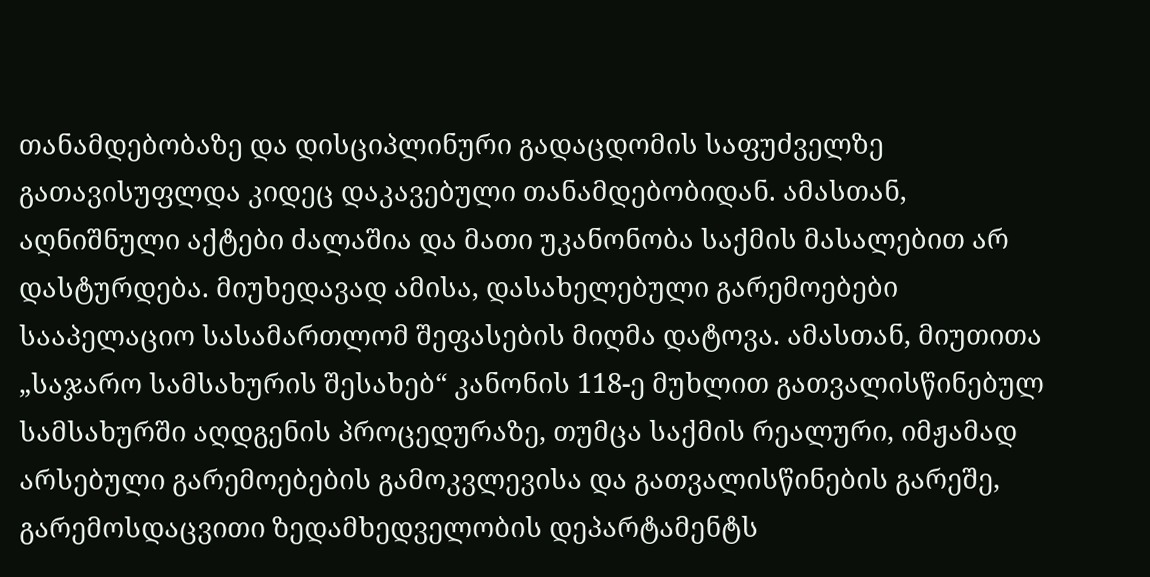თანამდებობაზე და დისციპლინური გადაცდომის საფუძველზე გათავისუფლდა კიდეც დაკავებული თანამდებობიდან. ამასთან, აღნიშნული აქტები ძალაშია და მათი უკანონობა საქმის მასალებით არ დასტურდება. მიუხედავად ამისა, დასახელებული გარემოებები სააპელაციო სასამართლომ შეფასების მიღმა დატოვა. ამასთან, მიუთითა „საჯარო სამსახურის შესახებ“ კანონის 118-ე მუხლით გათვალისწინებულ სამსახურში აღდგენის პროცედურაზე, თუმცა საქმის რეალური, იმჟამად არსებული გარემოებების გამოკვლევისა და გათვალისწინების გარეშე, გარემოსდაცვითი ზედამხედველობის დეპარტამენტს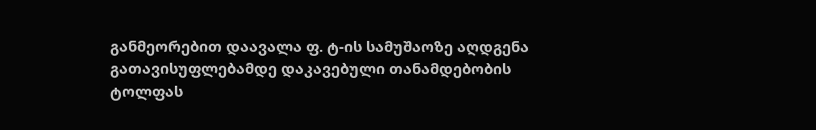განმეორებით დაავალა ფ. ტ-ის სამუშაოზე აღდგენა გათავისუფლებამდე დაკავებული თანამდებობის ტოლფას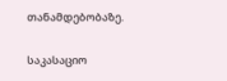თანამდებობაზე.

საკასაციო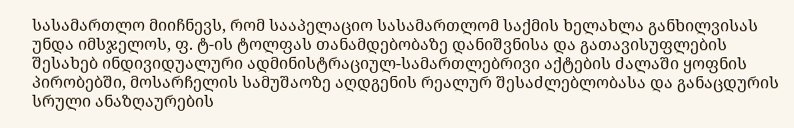სასამართლო მიიჩნევს, რომ სააპელაციო სასამართლომ საქმის ხელახლა განხილვისას უნდა იმსჯელოს, ფ. ტ-ის ტოლფას თანამდებობაზე დანიშვნისა და გათავისუფლების შესახებ ინდივიდუალური ადმინისტრაციულ-სამართლებრივი აქტების ძალაში ყოფნის პირობებში, მოსარჩელის სამუშაოზე აღდგენის რეალურ შესაძლებლობასა და განაცდურის სრული ანაზღაურების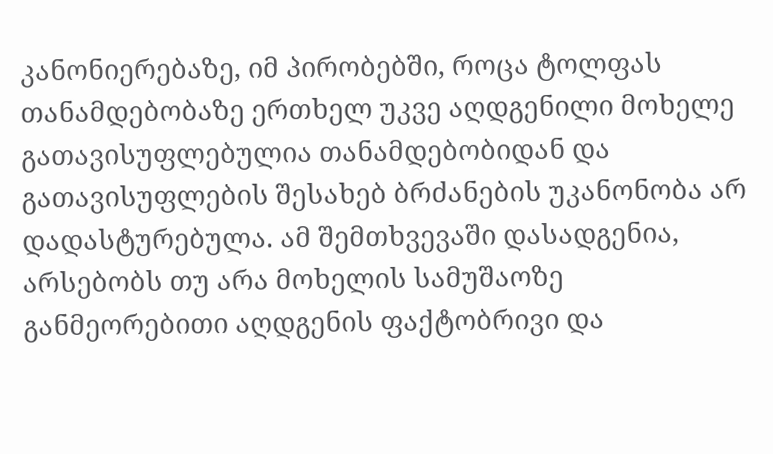კანონიერებაზე, იმ პირობებში, როცა ტოლფას თანამდებობაზე ერთხელ უკვე აღდგენილი მოხელე გათავისუფლებულია თანამდებობიდან და გათავისუფლების შესახებ ბრძანების უკანონობა არ დადასტურებულა. ამ შემთხვევაში დასადგენია, არსებობს თუ არა მოხელის სამუშაოზე განმეორებითი აღდგენის ფაქტობრივი და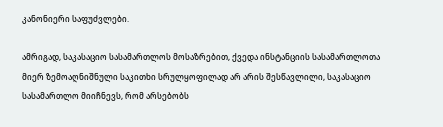კანონიერი საფუძვლები.

ამრიგად, საკასაციო სასამართლოს მოსაზრებით, ქვედა ინსტანციის სასამართლოთა მიერ ზემოაღნიშნული საკითხი სრულყოფილად არ არის შესწავლილი, საკასაციო სასამართლო მიიჩნევს, რომ არსებობს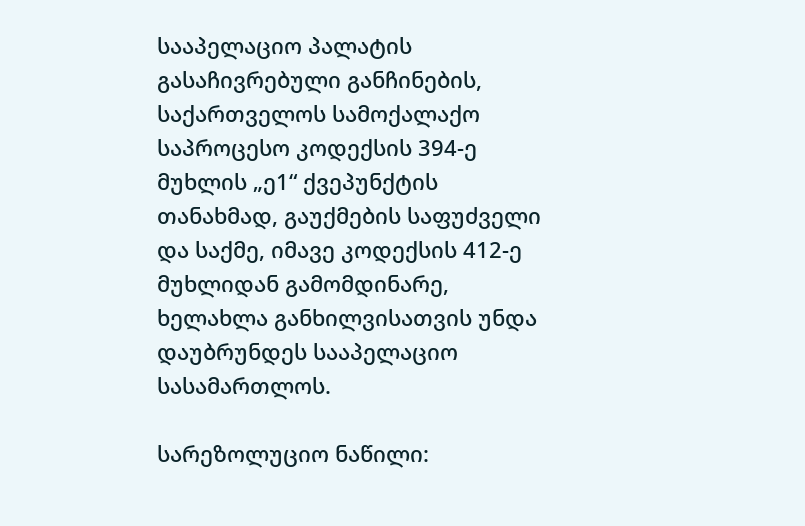სააპელაციო პალატის გასაჩივრებული განჩინების, საქართველოს სამოქალაქო საპროცესო კოდექსის 394-ე მუხლის „ე1“ ქვეპუნქტის თანახმად, გაუქმების საფუძველი და საქმე, იმავე კოდექსის 412-ე მუხლიდან გამომდინარე, ხელახლა განხილვისათვის უნდა დაუბრუნდეს სააპელაციო სასამართლოს.

სარეზოლუციო ნაწილი: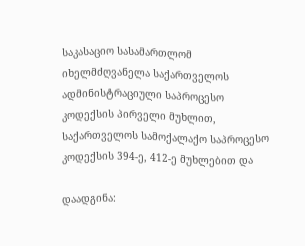საკასაციო სასამართლომ იხელმძღვანელა საქართველოს ადმინისტრაციული საპროცესო კოდექსის პირველი მუხლით, საქართველოს სამოქალაქო საპროცესო კოდექსის 394-ე, 412-ე მუხლებით და

დაადგინა: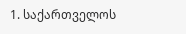1. საქართველოს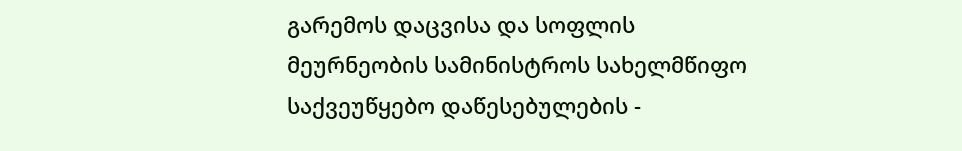გარემოს დაცვისა და სოფლის მეურნეობის სამინისტროს სახელმწიფო საქვეუწყებო დაწესებულების -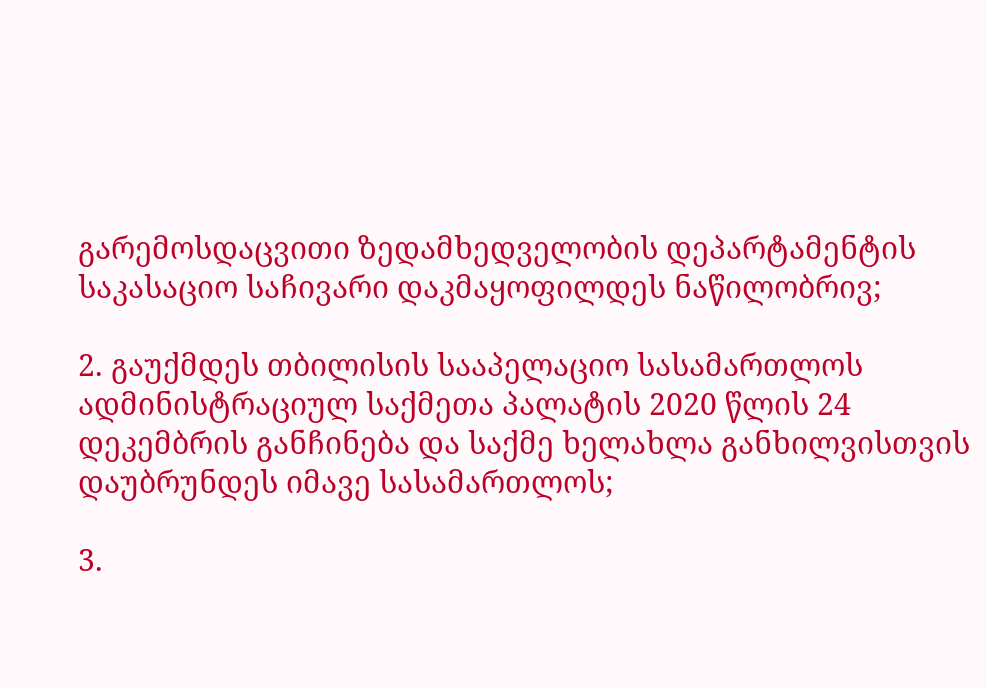გარემოსდაცვითი ზედამხედველობის დეპარტამენტის საკასაციო საჩივარი დაკმაყოფილდეს ნაწილობრივ;

2. გაუქმდეს თბილისის სააპელაციო სასამართლოს ადმინისტრაციულ საქმეთა პალატის 2020 წლის 24 დეკემბრის განჩინება და საქმე ხელახლა განხილვისთვის დაუბრუნდეს იმავე სასამართლოს;

3.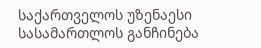საქართველოს უზენაესი სასამართლოს განჩინება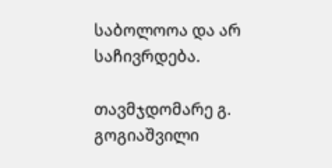საბოლოოა და არ საჩივრდება.

თავმჯდომარე გ. გოგიაშვილი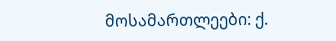მოსამართლეები: ქ.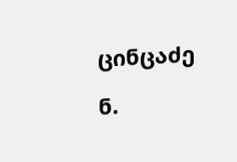ცინცაძე

ნ.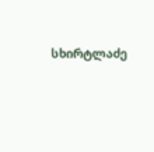სხირტლაძე